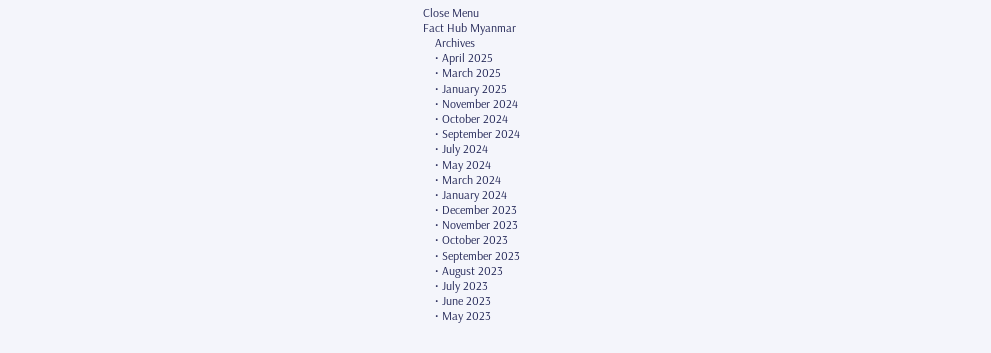Close Menu
Fact Hub Myanmar
    Archives
    • April 2025
    • March 2025
    • January 2025
    • November 2024
    • October 2024
    • September 2024
    • July 2024
    • May 2024
    • March 2024
    • January 2024
    • December 2023
    • November 2023
    • October 2023
    • September 2023
    • August 2023
    • July 2023
    • June 2023
    • May 2023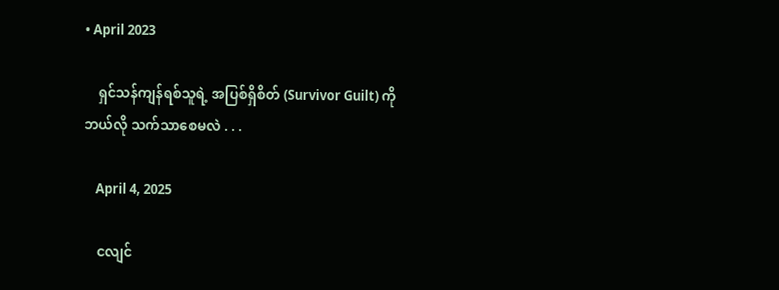• April 2023

    ရှင်သန်ကျန်ရစ်သူရဲ့ အပြစ်ရှိစိတ် (Survivor Guilt) ကို ဘယ်လို သက်သာစေမလဲ . . .

    April 4, 2025

    ငလျင်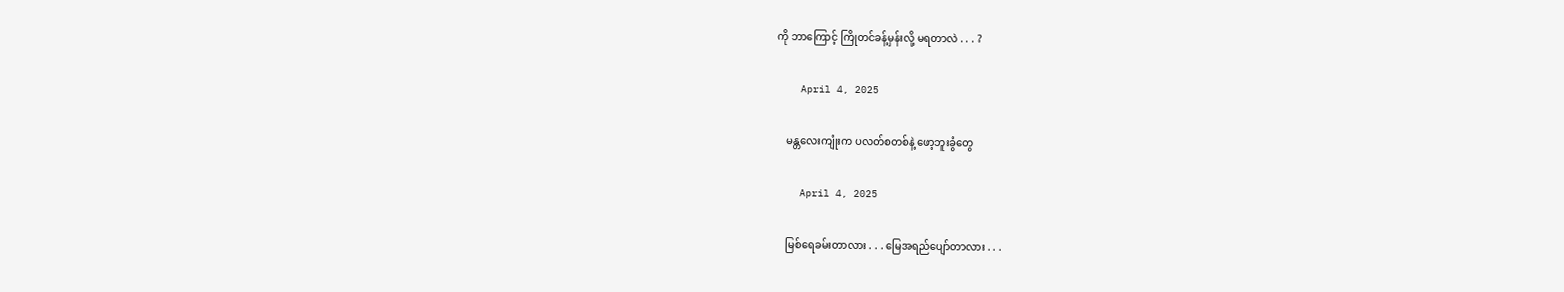ကို ဘာကြောင့် ကြိုတင်ခန့်မှန်းလို့ မရတာလဲ . . . ?

    April 4, 2025

    မန္တလေးကျုံးက ပလတ်စတစ်နဲ့ ဖော့ဘူးခွံတွေ

    April 4, 2025

    မြစ်ရေခမ်းတာလား . . . မြေအရည်ပျော်တာလား . . .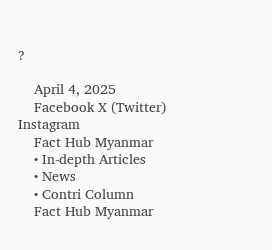?

    April 4, 2025
    Facebook X (Twitter) Instagram
    Fact Hub Myanmar
    • In-depth Articles
    • News
    • Contri Column
    Fact Hub Myanmar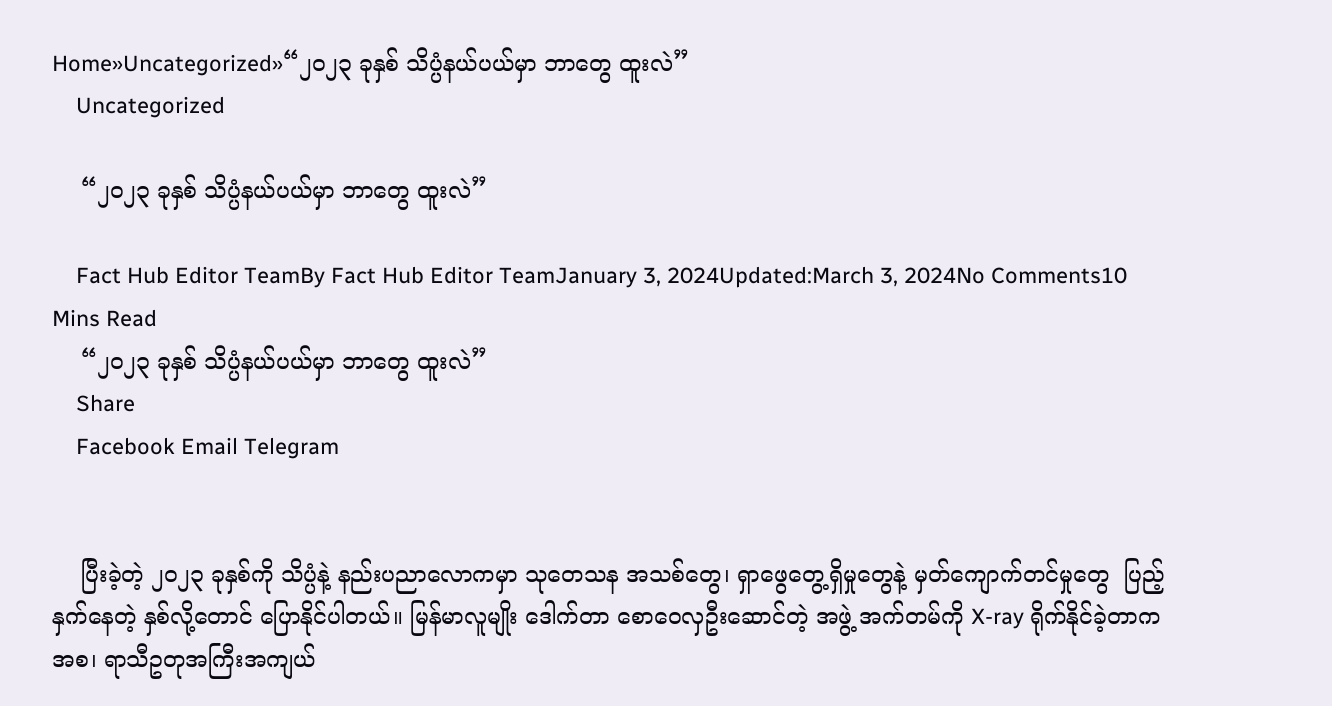Home»Uncategorized»“၂၀၂၃ ခုနှစ် သိပ္ပံနယ်ပယ်မှာ ဘာတွေ ထူးလဲ”
    Uncategorized

    “၂၀၂၃ ခုနှစ် သိပ္ပံနယ်ပယ်မှာ ဘာတွေ ထူးလဲ”

    Fact Hub Editor TeamBy Fact Hub Editor TeamJanuary 3, 2024Updated:March 3, 2024No Comments10 Mins Read
    “၂၀၂၃ ခုနှစ် သိပ္ပံနယ်ပယ်မှာ ဘာတွေ ထူးလဲ”
    Share
    Facebook Email Telegram


    ပြီးခဲ့တဲ့ ၂၀၂၃ ခုနှစ်ကို သိပ္ပံနဲ့ နည်းပညာလောကမှာ သုတေသန အသစ်တွေ၊ ရှာဖွေတွေ့ရှိမှုတွေနဲ့ မှတ်ကျောက်တင်မှုတွေ  ပြည့်နှက်နေတဲ့ နှစ်လို့တောင် ပြောနိုင်ပါတယ်။ မြန်မာလူမျိုး ဒေါက်တာ စောဝေလှဦးဆောင်တဲ့ အဖွဲ့ အက်တမ်ကို X-ray ရိုက်နိုင်ခဲ့တာက အစ၊ ရာသီဥတုအကြီးအကျယ်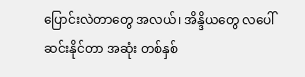ပြောင်းလဲတာတွေ အလယ်၊ အိန္ဒိယတွေ လပေါ် ဆင်းနိုင်တာ အဆုံး တစ်နှစ်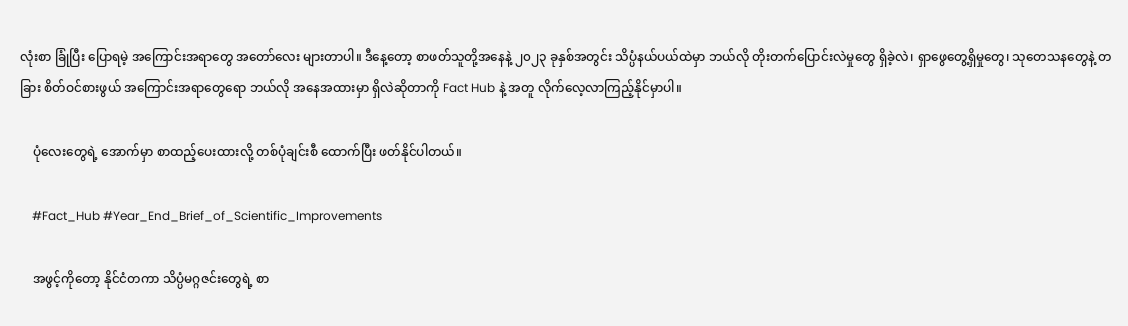လုံးစာ ခြုံပြီး ပြောရမဲ့ အကြောင်းအရာတွေ အတော်လေး များတာပါ။ ဒီနေ့တော့ စာဖတ်သူတို့အနေနဲ့ ၂၀၂၃ ခုနှစ်အတွင်း သိပ္ပံနယ်ပယ်ထဲမှာ ဘယ်လို တိုးတက်ပြောင်းလဲမှုတွေ ရှိခဲ့လဲ၊ ရှာဖွေတွေ့ရှိမှုတွေ၊ သုတေသနတွေနဲ့ တခြား စိတ်ဝင်စားဖွယ် အကြောင်းအရာတွေရော ဘယ်လို အနေအထားမှာ ရှိလဲဆိုတာကို Fact Hub နဲ့ အတူ လိုက်လေ့လာကြည့်နိုင်မှာပါ။

    ပုံလေးတွေရဲ့ အောက်မှာ စာထည့်ပေးထားလို့ တစ်ပုံချင်းစီ ထောက်ပြီး ဖတ်နိုင်ပါတယ်။

    #Fact_Hub #Year_End_Brief_of_Scientific_Improvements

    အဖွင့်ကိုတော့ နိုင်ငံတကာ သိပ္ပံမဂ္ဂဇင်းတွေရဲ့ စာ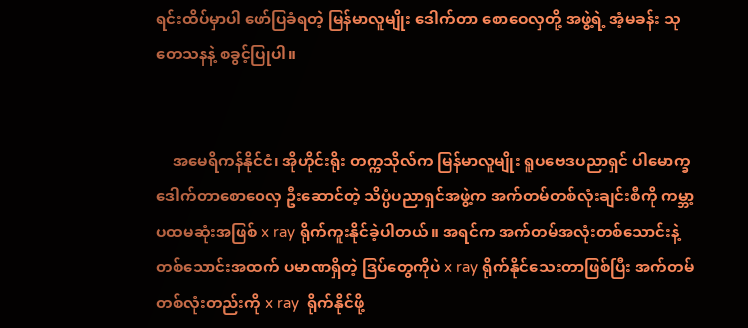ရင်းထိပ်မှာပါ ဖော်ပြခံရတဲ့ မြန်မာလူမျိုး ဒေါက်တာ စောဝေလှတို့ အဖွဲ့ရဲ့ အံ့မခန်း သုတေသနနဲ့ စခွင့်ပြုပါ။


    အမေရိကန်နိုင်ငံ၊ အိုဟိုင်းရိုး တက္ကသိုလ်က မြန်မာလူမျိုး ရူပဗေဒပညာရှင် ပါမောက္ခ ဒေါက်တာစော၀ေလှ ဦးဆောင်တဲ့ သိပ္ပံပညာရှင်အဖွဲ့က အက်တမ်တစ်လုံးချင်းစီကို ကမ္ဘာ့ပထမဆုံးအဖြစ် x ray ရိုက်ကူးနိုင်ခဲ့ပါတယ်။ အရင်က အက်တမ်အလုံးတစ်သောင်းနဲ့ တစ်သောင်းအထက် ပမာဏရှိတဲ့ ဒြပ်တွေကိုပဲ x ray ရိုက်နိုင်သေးတာဖြစ်ပြီး အက်တမ်တစ်လုံးတည်းကို x ray  ရိုက်နိုင်ဖို့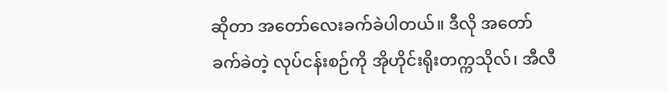ဆိုတာ အတော်လေးခက်ခဲပါတယ်။ ဒီလို အတော်ခက်ခဲတဲ့ လုပ်ငန်းစဉ်ကို အိုဟိုင်းရိုးတက္ကသိုလ်၊ အီလီ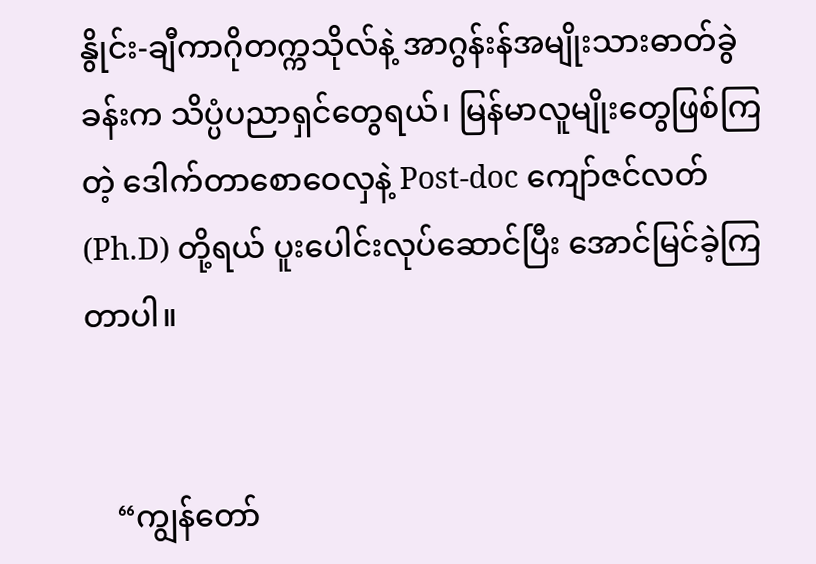နွိုင်း-ချီကာဂိုတက္ကသိုလ်နဲ့ အာဂွန်းန်အမျိုးသားဓာတ်ခွဲခန်းက သိပ္ပံပညာရှင်တွေရယ်၊ မြန်မာလူမျိုးတွေဖြစ်ကြတဲ့ ဒေါက်တာစောဝေလှနဲ့ Post-doc ကျော်ဇင်လတ် (Ph.D) တို့ရယ် ပူးပေါင်းလုပ်ဆောင်ပြီး အောင်မြင်ခဲ့ကြတာပါ။


    “ကျွန်တော်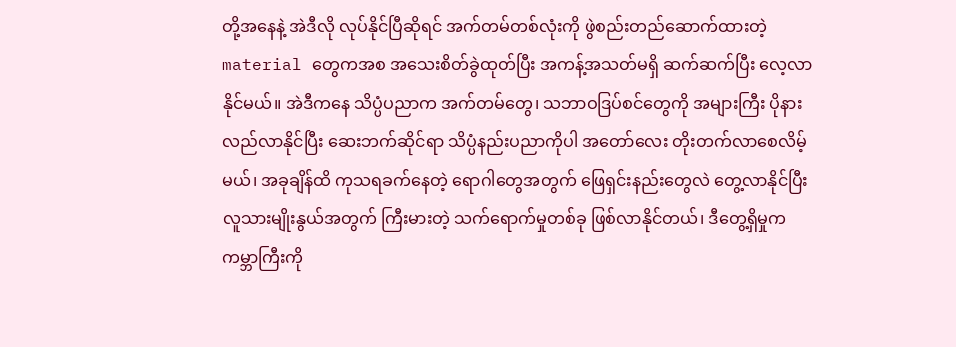တို့အနေနဲ့ အဲဒီလို လုပ်နိုင်ပြီဆိုရင် အက်တမ်တစ်လုံးကို ဖွဲစည်းတည်ဆောက်ထားတဲ့ material တွေကအစ အသေးစိတ်ခွဲထုတ်ပြီး အကန့်အသတ်မရှိ ဆက်ဆက်ပြီး လေ့လာနိုင်မယ်။ အဲဒီကနေ သိပ္ပံပညာက အက်တမ်တွေ၊ သဘာဝဒြပ်စင်တွေကို အများကြီး ပိုနားလည်လာနိုင်ပြီး ဆေးဘက်ဆိုင်ရာ သိပ္ပံနည်းပညာကိုပါ အတော်လေး တိုးတက်လာစေလိမ့်မယ်၊ အခုချိန်ထိ ကုသရခက်နေတဲ့ ရောဂါတွေအတွက် ဖြေရှင်းနည်းတွေလဲ တွေ့လာနိုင်ပြီး လူသားမျိုးနွယ်အတွက် ကြီးမားတဲ့ သက်ရောက်မှုတစ်ခု ဖြစ်လာနိုင်တယ်၊ ဒီတွေ့ရှိမှုက ကမ္ဘာကြီးကို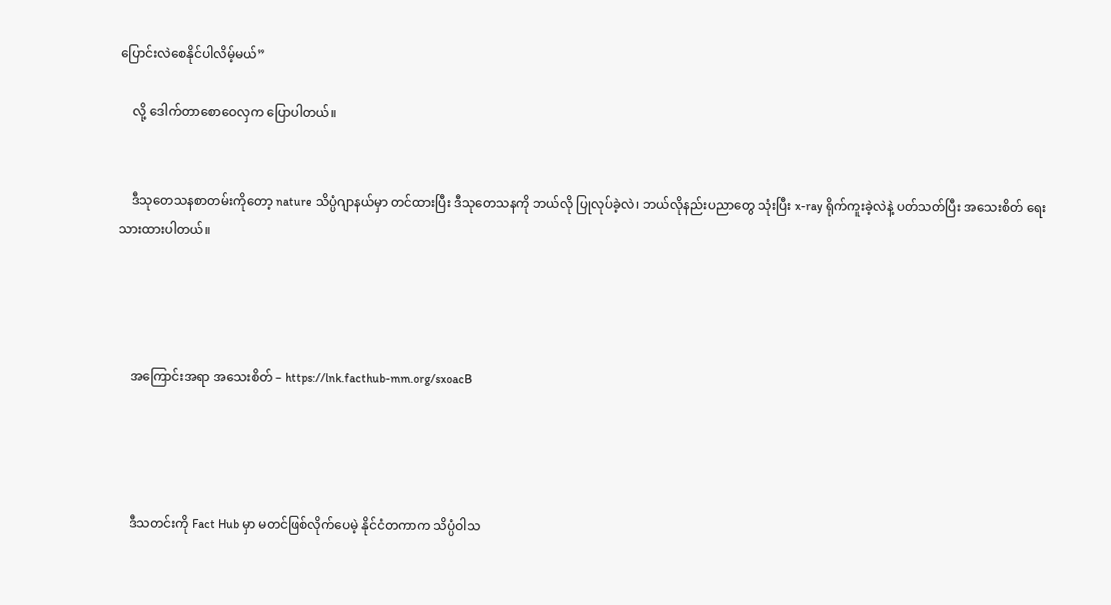ပြောင်းလဲစေနိုင်ပါလိမ့်မယ်”

    လို့ ဒေါက်တာစောဝေလှက ပြောပါတယ်။


    ဒီသုတေသနစာတမ်းကိုတော့ nature သိပ္ပံဂျာနယ်မှာ တင်ထားပြီး ဒီသုတေသနကို ဘယ်လို ပြုလုပ်ခဲ့လဲ၊ ဘယ်လိုနည်းပညာတွေ သုံးပြီး x-ray ရိုက်ကူးခဲ့လဲနဲ့ ပတ်သတ်ပြီး အသေးစိတ် ရေးသားထားပါတယ်။




    အ‌ကြောင်းအရာ အသေးစိတ် – https://lnk.facthub-mm.org/sxoacB




    ဒီသတင်းကို Fact Hub မှာ မတင်ဖြစ်လိုက်ပေမဲ့ နိုင်ငံတကာက သိပ္ပံဝါသ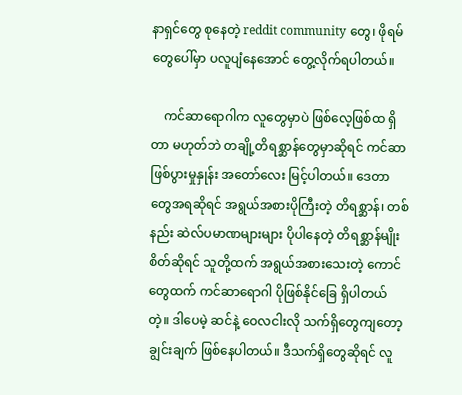နာရှင်တွေ စုနေတဲ့ reddit community တွေ၊ ဖိုရမ်တွေပေါ်မှာ ပလူပျံနေအောင် တွေ့လိုက်ရပါတယ်။

    ကင်ဆာရောဂါက လူတွေမှာပဲ ဖြစ်လေ့ဖြစ်ထ ရှိတာ မဟုတ်ဘဲ တချို့တိရစ္ဆာန်တွေမှာဆိုရင် ကင်ဆာဖြစ်ပွားမှုနှုန်း အတော်လေး မြင့်ပါတယ်။ ဒေတာတွေအရဆိုရင် အရွယ်အစားပိုကြီးတဲ့ တိရစ္ဆာန်၊ တစ်နည်း ဆဲလ်ပမာဏများများ ပိုပါနေတဲ့ တိရစ္ဆာန်မျိုးစိတ်ဆိုရင် သူတို့ထက် အရွယ်အစားသေးတဲ့ ကောင်တွေထက် ကင်ဆာရောဂါ ပိုဖြစ်နိုင်ခြေ ရှိပါတယ်တဲ့။ ဒါပေမဲ့ ဆင်နဲ့ ဝေလငါးလို သက်ရှိတွေကျတော့ ချွင်းချက် ဖြစ်နေပါတယ်။ ဒီသက်ရှိတွေဆိုရင် လူ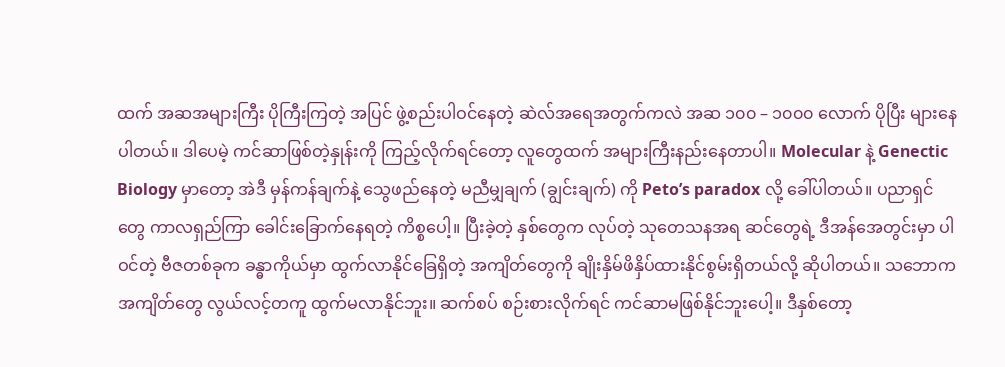ထက် အဆအများကြီး ပိုကြီးကြတဲ့ အပြင် ဖွဲ့စည်းပါဝင်နေတဲ့ ဆဲလ်အရေအတွက်ကလဲ အဆ ၁၀၀ – ၁၀၀၀ လောက် ပိုပြီး များနေပါတယ်။ ဒါပေမဲ့ ကင်ဆာဖြစ်တဲ့နှုန်းကို ကြည့်လိုက်ရင်တော့ လူတွေထက် အများကြီးနည်းနေတာပါ။ Molecular နဲ့ Genectic Biology မှာတော့ အဲဒီ မှန်ကန်ချက်နဲ့ သွေဖည်နေတဲ့ မညီမျှချက် (ချွင်းချက်) ကို Peto’s paradox လို့ ခေါ်ပါတယ်။ ပညာရှင်တွေ ကာလရှည်ကြာ ခေါင်းခြောက်နေရတဲ့ ကိစ္စပေါ့။ ပြီးခဲ့တဲ့ နှစ်တွေက လုပ်တဲ့ သုတေသနအရ ဆင်တွေရဲ့ ဒီအန်အေတွင်းမှာ ပါဝင်တဲ့ ဗီဇတစ်ခုက ခန္ဓာကိုယ်မှာ ထွက်လာနိုင်ခြေရှိတဲ့ အကျိတ်တွေကို ချိုးနှိမ်ဖိနှိပ်ထားနိုင်စွမ်းရှိတယ်လို့ ဆိုပါတယ်။ သဘောက အကျိတ်တွေ လွယ်လင့်တကူ ထွက်မလာနိုင်ဘူး။ ဆက်စပ် စဉ်းစားလိုက်ရင် ကင်ဆာမဖြစ်နိုင်ဘူးပေါ့။ ဒီနှစ်တော့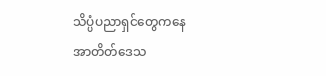သိပ္ပံပညာရှင်တွေကနေ အာတိတ်ဒေသ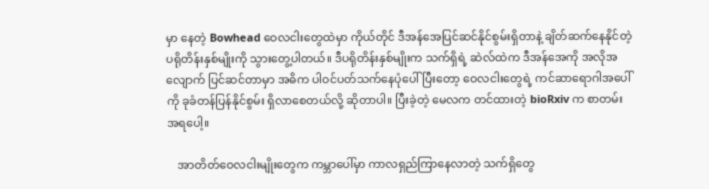မှာ နေတဲ့ Bowhead ဝေလငါးတွေထဲမှာ ကိုယ်တိုင် ဒီအန်အေပြင်ဆင်နိုင်စွမ်းရှိတာနဲ့ ချိတ်ဆက်နေနိုင်တဲ့ ပရိုတိန်းနှစ်မျိုးကို သွားတွေ့ပါတယ်။ ဒီပရိုတိန်းနှစ်မျိုးက သက်ရှိရဲ့ ဆဲလ်ထဲက ဒီအန်အေကို အလိုအလျောက် ပြင်ဆင်တာမှာ အဓိက ပါဝင်ပတ်သက်နေပုံပေါ်ပြီးတော့ ဝေလငါးတွေရဲ့ ကင်ဆာရောဂါအပေါ်ကို ခုခံတန်ပြန်နိုင်စွမ်း ရှိလာစေတယ်လို့ ဆိုတာပါ။ ပြီးခဲ့တဲ့ မေလက တင်ထားတဲ့ bioRxiv က စာတမ်းအရပေါ့။

    အာတိတ်ဝေလငါးမျိုးတွေက ကမ္ဘာပေါ်မှာ ကာလရှည်ကြာနေလာတဲ့ သက်ရှိတွေ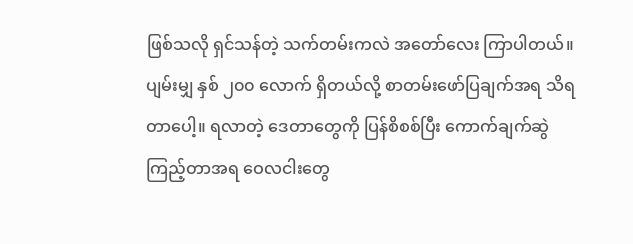ဖြစ်သလို ရှင်သန်တဲ့ သက်တမ်းကလဲ အတော်လေး ကြာပါတယ်။ ပျမ်းမျှ နှစ် ၂၀၀ လောက် ရှိတယ်လို့ စာတမ်းဖော်ပြချက်အရ သိရတာ‌ပေါ့။ ရလာတဲ့ ဒေတာတွေကို ပြန်စိစစ်ပြီး ကောက်ချက်ဆွဲကြည့်တာအရ ဝေလငါးတွေ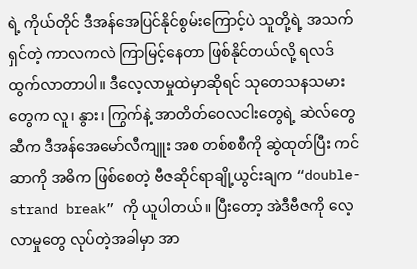ရဲ့ ကိုယ်တိုင် ဒီအန်အေပြင်နိုင်စွမ်းကြောင့်ပဲ သူတို့ရဲ့ အသက်ရှင်တဲ့ ကာလကလဲ ကြာမြင့်နေတာ ဖြစ်နိုင်တယ်လို့ ရလဒ်ထွက်လာတာပါ။ ဒီလေ့လာမှုထဲမှာဆိုရင် သုတေသနသမားတွေက လူ၊ နွား၊ ကြွက်နဲ့ အာတိတ်ဝေလငါးတွေရဲ့ ဆဲလ်တွေဆီက ဒီအန်အေမော်လီကျူး အစ တစ်စစီကို ဆွဲထုတ်ပြီး ကင်ဆာကို အဓိက ဖြစ်စေတဲ့ ဗီဇဆိုင်ရာချို့ယွင်းချက “double-strand break” ကို ယူပါတယ်။ ပြီးတော့ အဲဒီဗီဇကို လေ့လာမှုတွေ လုပ်တဲ့အခါမှာ အာ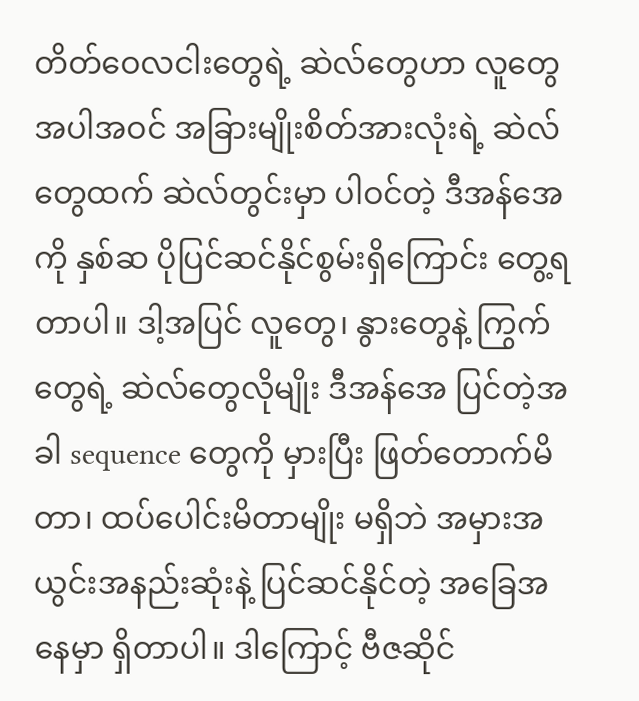တိတ်ဝေလငါးတွေရဲ့ ဆဲလ်တွေဟာ လူတွေအပါအဝင် အခြားမျိုးစိတ်အားလုံးရဲ့ ဆဲလ်တွေထက် ဆဲလ်တွင်းမှာ ပါဝင်တဲ့ ဒီအန်အေကို နှစ်ဆ ပိုပြင်ဆင်နိုင်စွမ်းရှိကြောင်း တွေ့ရတာပါ။ ဒါ့အပြင် လူတွေ၊ နွားတွေနဲ့ ကြွက်တွေရဲ့ ဆဲလ်တွေလိုမျိုး ဒီအန်အေ ပြင်တဲ့အခါ sequence တွေကို မှားပြီး ဖြတ်တောက်မိတာ၊ ထပ်ပေါင်းမိတာမျိုး မရှိဘဲ အမှားအယွင်းအနည်းဆုံးနဲ့ ပြင်ဆင်နိုင်တဲ့ အခြေအနေမှာ ရှိတာပါ။ ဒါကြောင့် ဗီဇဆိုင်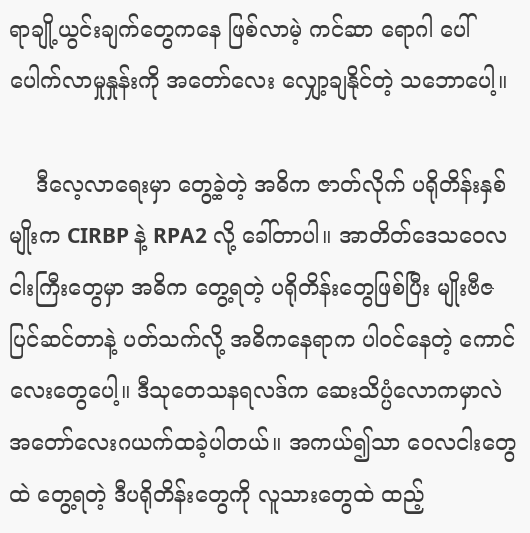ရာချို့ယွင်းချက်တွေကနေ ဖြစ်လာမဲ့ ကင်ဆာ ရောဂါ ပေါ်ပေါက်လာမှုနှုန်းကို အတော်လေး လျှော့ချနိုင်တဲ့ သဘောပေါ့။

    ဒီလေ့လာရေးမှာ တွေ့ခဲ့တဲ့ အဓိက ဇာတ်လိုက် ပရိုတိန်းနှစ်မျိုးက CIRBP နဲ့ RPA2 လို့ ခေါ်တာပါ။ အာတိတ်ဒေသဝေလငါးကြီးတွေမှာ အဓိက တွေ့ရတဲ့ ပရိုတိန်းတွေဖြစ်ပြီး မျိုးဗီဇပြင်ဆင်တာနဲ့ ပတ်သက်လို့ အဓိကနေရာက ပါဝင်နေတဲ့ ကောင်လေးတွေပေါ့။ ဒီသုတေသနရလဒ်က ဆေးသိပ္ပံလောကမှာလဲ အတော်လေးဂယက်ထခဲ့ပါတယ်။ အကယ်၍သာ ဝေလငါးတွေထဲ တွေ့ရတဲ့ ဒီပရိုတိန်းတွေကို လူသားတွေထဲ ထည့်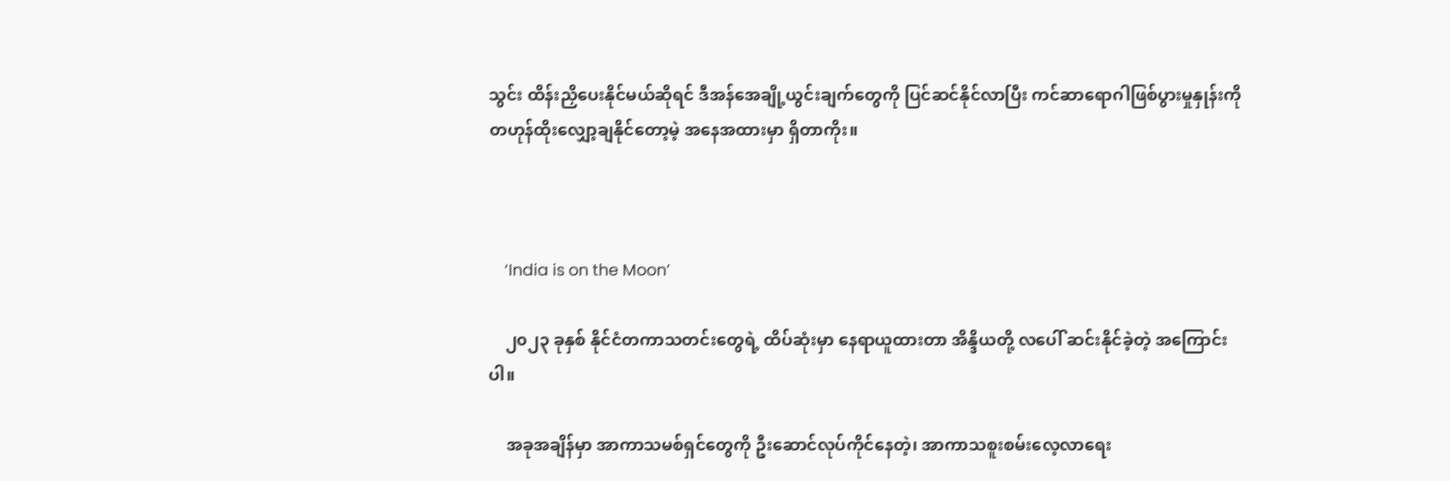သွင်း ထိန်းညှိပေးနိုင်မယ်ဆိုရင် ဒီအန်အေချို့ယွင်းချက်တွေကို ပြင်ဆင်နိုင်လာပြီး ကင်ဆာရောဂါဖြစ်ပွားမှုနှုန်းကို တဟုန်ထိုးလျှော့ချနိုင်တော့မဲ့ အနေအထားမှာ ရှိတာကိုး။



    ‘India is on the Moon’

    ၂၀၂၃ ခုနှစ် နိုင်ငံတကာသတင်းတွေရဲ့ ထိပ်ဆုံးမှာ နေရာယူထားတာ အိန္ဒိယတို့ လပေါ် ဆင်းနိုင်ခဲ့တဲ့ အကြောင်းပါ။

    အခုအချိန်မှာ အာကာသမစ်ရှင်တွေကို ဦးဆောင်လုပ်ကိုင်နေတဲ့၊ အာကာသစူးစမ်းလေ့လာရေး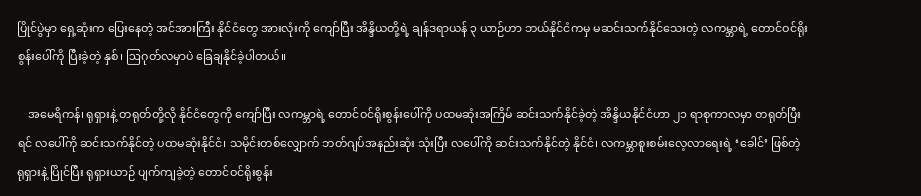ပြိုင်ပွဲမှာ ရှေ့ဆုံးက ပြေးနေတဲ့ အင်အားကြီး နိုင်ငံတွေ အားလုံးကို ကျော်ပြီး အိန္ဒိယတို့ရဲ့ ချန်ဒရာယန် ၃ ယာဉ်ဟာ ဘယ်နိုင်ငံကမှ မဆင်းသက်နိုင်သေးတဲ့ လကမ္ဘာရဲ့ တောင်ဝင်ရိုးစွန်းပေါ်ကို ပြီးခဲ့တဲ့ နှစ်၊ ဩဂုတ်လမှာပဲ ခြေချနိုင်ခဲ့ပါတယ်။

    အမေရိကန်၊ ရုရှားနဲ့ တရုတ်တို့လို နိုင်ငံတွေကို ကျော်ပြီး လကမ္ဘာရဲ့ တောင်ဝင်ရိုးစွန်းပေါ်ကို ပထမဆုံးအကြိမ် ဆင်းသက်နိုင်ခဲ့တဲ့ အိန္ဒိယနိုင်ငံဟာ ၂၁ ရာစုကာလမှာ တရုတ်ပြီးရင် လပေါ်ကို ဆင်းသက်နိုင်တဲ့ ပထမဆုံးနိုင်ငံ၊ သမိုင်းတစ်လျှောက် ဘတ်ဂျပ်အနည်းဆုံး သုံးပြီး လပေါ်ကို ဆင်းသက်နိုင်တဲ့ နိုင်ငံ၊ လကမ္ဘာစူးစမ်းလေ့လာရေးရဲ့ ‘ခေါင်’ ဖြစ်တဲ့ ရုရှားနဲ့ ပြိုင်ပြီး ရုရှားယာဉ် ပျက်ကျခဲ့တဲ့ တောင်ဝင်ရိုးစွန်း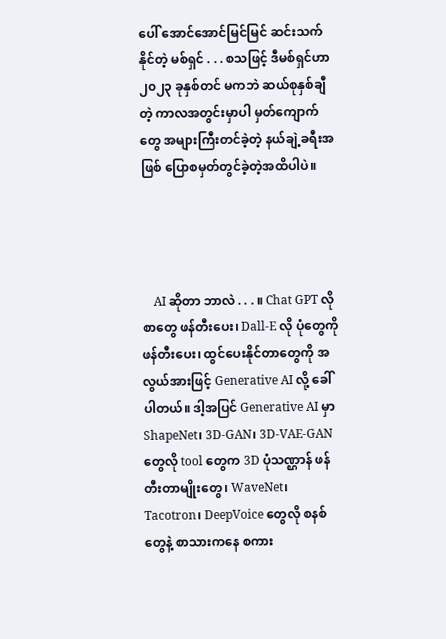ပေါ် အောင်အောင်မြင်မြင် ဆင်းသက်နိုင်တဲ့ မစ်ရှင် . . . စသဖြင့် ဒီမစ်ရှင်ဟာ ၂၀၂၃ ခုနှစ်တင် မကဘဲ ဆယ်စုနှစ်ချီတဲ့ ကာလအတွင်းမှာပါ မှတ်ကျောက်တွေ အများကြီးတင်ခဲ့တဲ့ နယ်ချဲ့ခရီးအဖြစ် ပြောစမှတ်တွင်ခဲ့တဲ့အထိပါပဲ။




    AI ဆိုတာ ဘာလဲ . . . ။ Chat GPT လို စာတွေ ဖန်တီးပေး၊ Dall-E လို ပုံတွေကို ဖန်တီးပေး၊ ထွင်ပေးနိုင်တာတွေကို အလွယ်အားဖြင့် Generative AI လို့ ခေါ်ပါတယ်။ ဒါ့အပြင် Generative AI မှာ ShapeNet၊ 3D-GAN၊ 3D-VAE-GAN တွေလို tool တွေက 3D ပုံသဏ္ဌာန် ဖန်တီးတာမျိုးတွေ၊ WaveNet၊ Tacotron၊ DeepVoice တွေလို စနစ်တွေနဲ့ စာသားကနေ စကား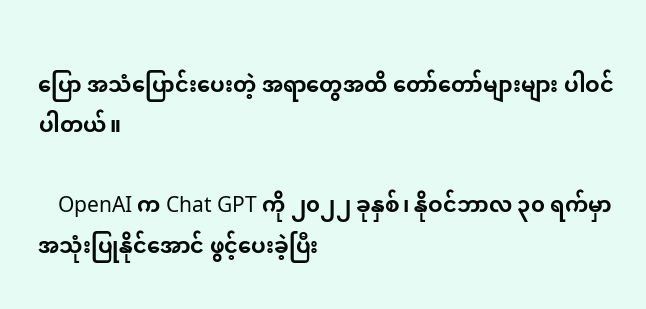ပြော အသံပြောင်းပေးတဲ့ အရာတွေအထိ တော်တော်များများ ပါဝင်ပါတယ်။

    OpenAI က Chat GPT ကို ၂၀၂၂ ခုနှစ်၊ နိုဝင်ဘာလ ၃၀ ရက်မှာ အသုံးပြုနိုင်အောင် ဖွင့်ပေးခဲ့ပြီး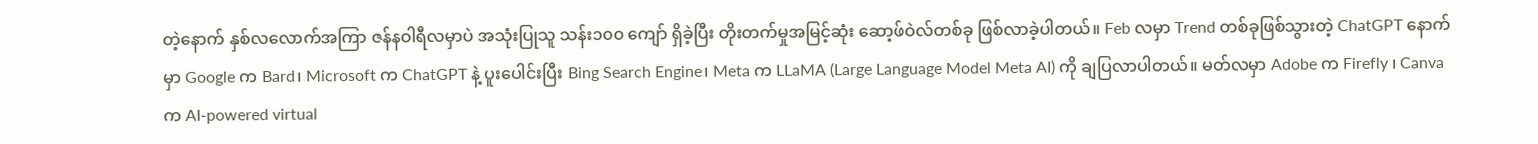တဲ့နောက် နှစ်လလောက်အကြာ ဇန်နဝါရီလမှာပဲ အသုံးပြုသူ သန်း၁၀၀ ကျော် ရှိခဲ့ပြီး တိုးတက်မှုအမြင့်ဆုံး ဆော့ဖ်ဝဲလ်တစ်ခု ဖြစ်လာခဲ့ပါတယ်။ Feb လမှာ Trend တစ်ခုဖြစ်သွားတဲ့ ChatGPT နောက်မှာ Google က Bard၊ Microsoft က ChatGPT နဲ့ ပူးပေါင်းပြီး Bing Search Engine၊ Meta က LLaMA (Large Language Model Meta AI) ကို ချပြလာပါတယ်။ မတ်လမှာ Adobe က Firefly ၊ Canva က AI-powered virtual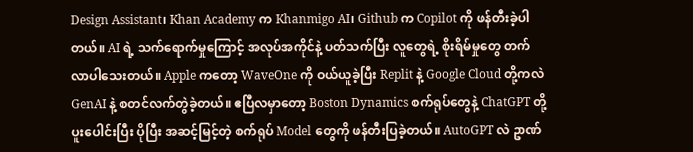Design Assistant၊ Khan Academy က Khanmigo AI၊ Github က Copilot ကို ဖန်တီးခဲ့ပါတယ်။ AI ရဲ့ သက်‌ရောက်မှုကြောင့် အလုပ်အကိုင်နဲ့ ပတ်သက်ပြီး လူတွေရဲ့ စိုးရိမ်မှုတွေ တက်လာပါသေးတယ်။ Apple ကတော့ WaveOne ကို ဝယ်ယူခဲ့ပြီး Replit နဲ့ Google Cloud တို့ကလဲ GenAI နဲ့ စတင်လက်တွဲခဲ့တယ်။ ဧပြီလမှာတော့ Boston Dynamics စက်ရုပ်တွေနဲ့ ChatGPT တို့ ပူးပေါင်းပြီး ပိုပြီး အဆင့်မြင့်တဲ့ စက်ရုပ် Model တွေကို ဖန်တီးပြခဲ့တယ်။ AutoGPT လဲ ဥာဏ်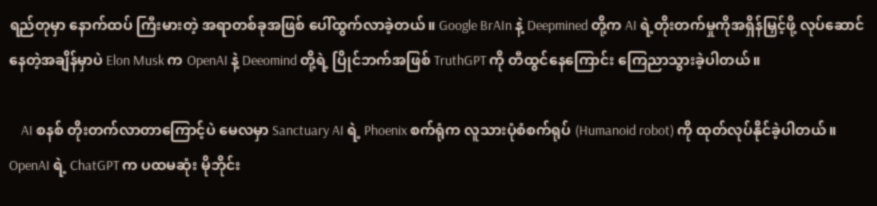ရည်တုမှာ နောက်ထပ် ကြီးမားတဲ့ အရာတစ်ခုအဖြစ် ပေါ်ထွက်လာခဲ့တယ်။ Google BrAIn နဲ့ Deepmined တို့က AI ရဲ့တိုးတက်မှုကိုအရှိန်မြှင့်ဖို့ လုပ်ဆောင်နေတဲ့အချိန်မှာပဲ Elon Musk က OpenAI နဲ့ Deeomind တို့ရဲ့ ပြိုင်ဘက်အဖြစ် TruthGPT ကို တီထွင်နေကြောင်း ကြေညာသွားခဲ့ပါတယ်။

    AI စနစ် တိုးတက်လာတာကြောင့်ပဲ မေလမှာ Sanctuary AI ရဲ့ Phoenix စက်ရုံက လူသားပုံစံစက်ရုပ် (Humanoid robot) ကို ထုတ်လုပ်နိုင်ခဲ့ပါတယ်။ OpenAI ရဲ့ ChatGPT က ပထမဆုံး မိုဘိုင်း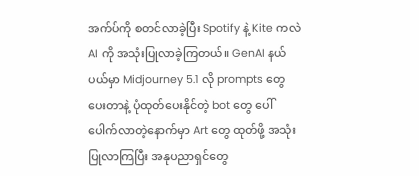အက်ပ်ကို စတင်လာခဲ့ပြီး Spotify နဲ့ Kite ကလဲ AI ကို အသုံးပြုလာခဲ့ကြတယ်။ GenAI နယ်ပယ်မှာ Midjourney 5.1 လို prompts တွေပေးတာနဲ့ ပုံထုတ်ပေးနိုင်တဲ့ bot တွေ ပေါ်ပေါက်လာတဲ့နောက်မှာ Art တွေ ထုတ်ဖို့ အသုံးပြုလာကြပြီး အနုပညာရှင်တွေ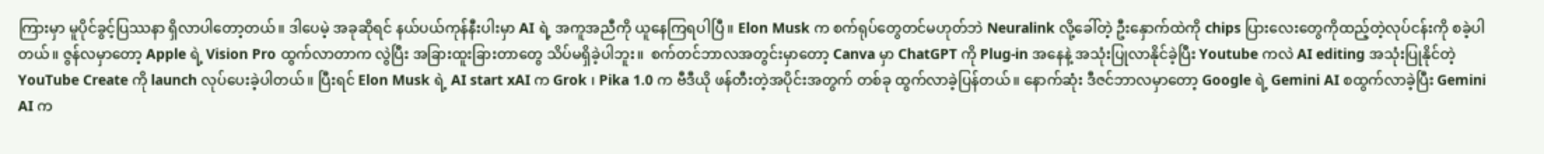ကြားမှာ မူပိုင်ခွင့်ပြဿနာ ရှိလာပါတော့တယ်။ ဒါပေမဲ့ အခုဆိုရင် နယ်ပယ်ကုန်နီးပါးမှာ AI ရဲ့ အကူအညီကို ယူနေကြရပါပြီ။ Elon Musk က စက်ရုပ်တွေတင်မဟုတ်ဘဲ Neuralink လို့ခေါ်တဲ့ ဦးနှောက်ထဲကို chips ပြားလေးတွေကိုထည့်တဲ့လုပ်ငန်းကို စခဲ့ပါတယ်။ ဇွန်လမှာတော့ Apple ရဲ့ Vision Pro ထွက်လာတာက လွဲပြီး အခြားထူးခြားတာတွေ သိပ်မရှိခဲ့ပါဘူး။  စက်တင်ဘာလအတွင်းမှာတော့ Canva မှာ ChatGPT ကို Plug-in အနေနဲ့ အသုံးပြုလာနိုင်ခဲ့ပြီး Youtube ကလဲ AI editing အသုံးပြုနိုင်တဲ့ YouTube Create ကို launch လုပ်ပေးခဲ့ပါတယ်။ ပြီးရင် Elon Musk ရဲ့ AI start xAI က Grok ၊ Pika 1.0 က ဗီဒီယို ဖန်တီးတဲ့အပိုင်းအတွက် တစ်ခု ထွက်လာခဲ့ပြန်တယ်။ နောက်ဆုံး ဒီဇင်ဘာလမှာတော့ Google ရဲ့ Gemini AI စထွက်လာခဲ့ပြီး Gemini AI က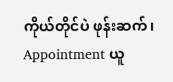ကိုယ်တိုင်ပဲ ဖုန်းဆက်၊ Appointment ယူ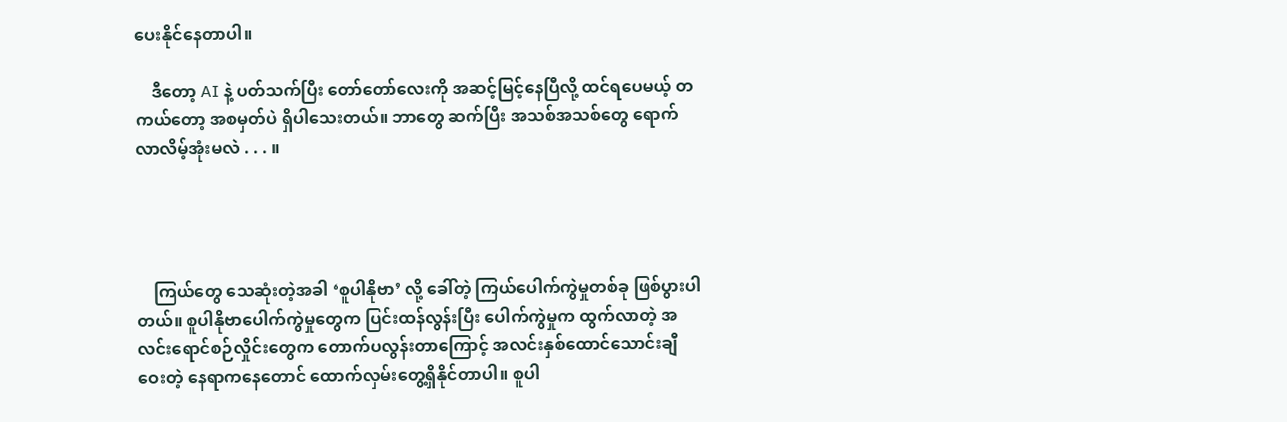ပေးနိုင်နေတာပါ။

    ဒီတော့ AI နဲ့ ပတ်သက်ပြီး တော်တော်လေးကို အဆင့်မြင့်နေပြီလို့ ထင်ရပေမယ့် တကယ်တော့ အစမှတ်ပဲ ရှိပါသေးတယ်။ ဘာတွေ ဆက်ပြီး အသစ်အသစ်တွေ ရောက်လာလိမ့်အုံးမလဲ . . . ။




    ကြယ်တွေ သေဆုံးတဲ့အခါ ‘စူပါနိုဗာ’ လို့ ခေါ်တဲ့ ကြယ်ပေါက်ကွဲမှုတစ်ခု ဖြစ်ပွားပါတယ်။ စူပါနိုဗာပေါက်ကွဲမှုတွေက ပြင်းထန်လွန်းပြီး ပေါက်ကွဲမှုက ထွက်လာတဲ့ အလင်းရောင်စဉ်လှိုင်းတွေက တောက်ပလွန်းတာကြောင့် အလင်းနှစ်ထောင်သောင်းချီ ဝေးတဲ့ နေရာကနေတောင် ထောက်လှမ်းတွေ့ရှိနိုင်တာပါ။ စူပါ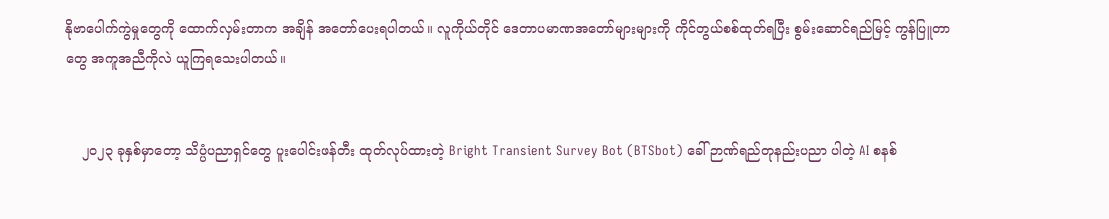နိုဗာပေါက်ကွဲမှုတွေကို ထောက်လှမ်းတာက အချိန် အတော်ပေးရပါတယ်။ လူကိုယ်တိုင် ဒေတာပမာဏအတော်များများကို ကိုင်တွယ်စစ်ထုတ်ရပြီး စွမ်းဆောင်ရည်မြင့် ကွန်ပြူတာတွေ အကူအညီကိုလဲ ယူကြရသေးပါတယ်။


    ၂၀၂၃ ခုနှစ်မှာတော့ သိပ္ပံပညာရှင်တွေ ပူးပေါင်းဖန်တီး ထုတ်လုပ်ထားတဲ့ Bright Transient Survey Bot (BTSbot) ခေါ် ဉာဏ်ရည်တုနည်းပညာ ပါတဲ့ AI စနစ်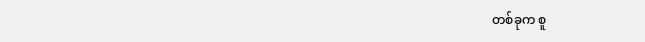တစ်ခုက စူ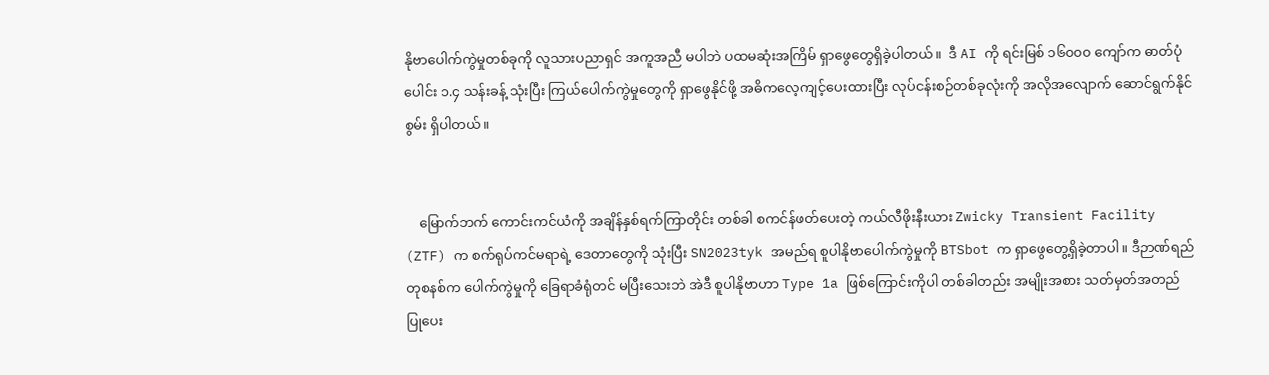နိုဗာပေါက်ကွဲမှုတစ်ခုကို လူသားပညာရှင် အကူအညီ မပါဘဲ ပထမဆုံးအကြိမ် ရှာဖွေတွေရှိခဲ့ပါတယ်။  ဒီ AI ကို ရင်းမြစ် ၁၆၀၀၀ ကျော်က ဓာတ်ပုံပေါင်း ၁.၄ သန်းခန့် သုံးပြီး ကြယ်ပေါက်ကွဲမှုတွေကို ရှာဖွေနိုင်ဖို့ အဓိကလေ့ကျင့်ပေးထားပြီး လုပ်ငန်းစဉ်တစ်ခုလုံးကို အလိုအလျောက် ဆောင်ရွက်နိုင်စွမ်း ရှိပါတယ်။


    မြောက်ဘက် ကောင်းကင်ယံကို အချိန်နှစ်ရက်ကြာတိုင်း တစ်ခါ စကင်န်ဖတ်ပေးတဲ့ ကယ်လီဖိုးနီးယား Zwicky Transient Facility (ZTF) က စက်ရုပ်ကင်မရာရဲ့ ဒေတာတွေကို သုံးပြီး SN2023tyk အမည်ရ စူပါနိုဗာပေါက်ကွဲမှုကို BTSbot က ရှာဖွေတွေ့ရှိခဲ့တာပါ။ ဒီဉာဏ်ရည်တုစနစ်က ပေါက်ကွဲမှုကို ခြေရာခံရုံတင် မပြီးသေးဘဲ အဲဒီ စူပါနိုဗာဟာ Type 1a ဖြစ်ကြောင်းကိုပါ တစ်ခါတည်း အမျိုးအစား သတ်မှတ်အတည်ပြုပေး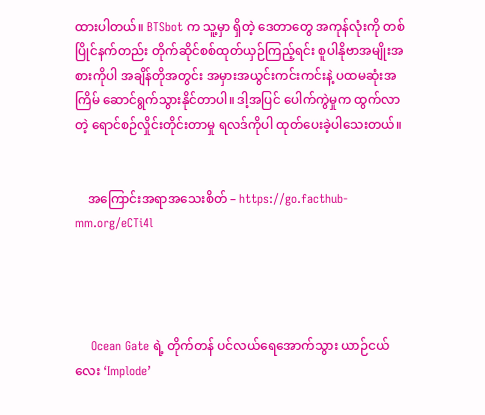ထားပါတယ်။ BTSbot က သူ့မှာ ရှိတဲ့ ဒေတာတွေ အကုန်လုံးကို တစ်ပြိုင်နက်တည်း တိုက်ဆိုင်စစ်ထုတ်ယှဉ်ကြည့်ရင်း စူပါနိုဗာအမျိုးအစားကိုပါ အချိန်တိုအတွင်း အမှားအယွင်းကင်းကင်းနဲ့ ပထမဆုံးအကြိမ် ဆောင်ရွက်သွားနိုင်တာပါ။ ဒါ့အပြင် ပေါက်ကွဲမှုက ထွက်လာတဲ့ ရောင်စဉ်လှိုင်းတိုင်းတာမှု ရလဒ်ကိုပါ ထုတ်ပေးခဲ့ပါသေးတယ်။


    အကြောင်းအရာအသေးစိတ် – https://go.facthub-mm.org/eCTi4l




    Ocean Gate ရဲ့ တိုက်တန် ပင်လယ်ရေအောက်သွား ယာဉ်ငယ်လေး ‘Implode’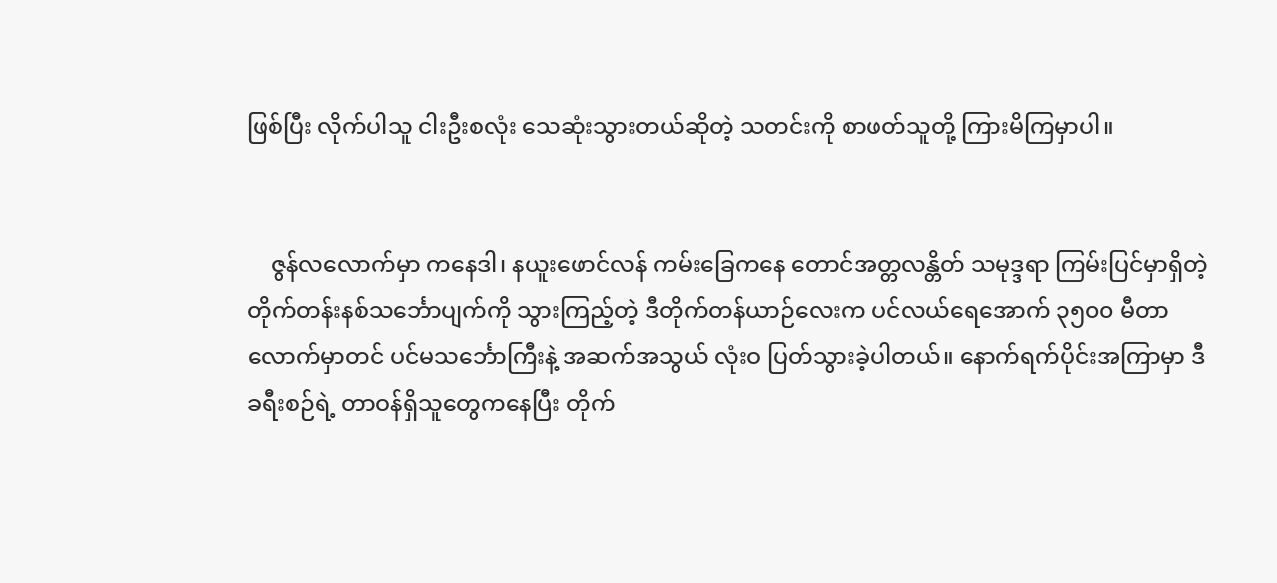ဖြစ်ပြီး လိုက်ပါသူ ငါးဦးစလုံး သေဆုံးသွားတယ်ဆိုတဲ့ သတင်းကို စာဖတ်သူတို့ ကြားမိကြမှာပါ။


    ဇွန်လလောက်မှာ ကနေဒါ၊ နယူးဖောင်လန် ကမ်းခြေကနေ တောင်အတ္တလန္တိတ် သမုဒ္ဒရာ ကြမ်းပြင်မှာရှိတဲ့ တိုက်တန်းနစ်သင်္ဘောပျက်ကို သွားကြည့်တဲ့ ဒီတိုက်တန်ယာဉ်လေးက ပင်လယ်ရေအောက် ၃၅၀၀ မီတာလောက်မှာတင် ပင်မသင်္ဘောကြီးနဲ့ အဆက်အသွယ် လုံးဝ ပြတ်သွားခဲ့ပါတယ်။ နောက်ရက်ပိုင်းအကြာမှာ ဒီခရီးစဉ်ရဲ့ တာဝန်ရှိသူတွေကနေပြီး တိုက်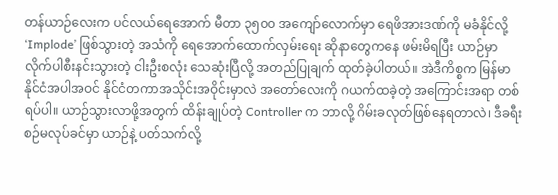တန်ယာဉ်လေးက ပင်လယ်ရေအောက် မီတာ ၃၅၀၀ အကျော်လောက်မှာ ရေဖိအားဒဏ်ကို မခံနိုင်လို့ ‘Implode’ ဖြစ်သွားတဲ့ အသံကို ရေအောက်ထောက်လှမ်းရေး ဆိုနာတွေကနေ ဖမ်းမိရပြီး ယာဉ်မှာ လိုက်ပါစီးနင်းသွားတဲ့ ငါးဦးစလုံး သေဆုံးပြီလို့ အတည်ပြုချက် ထုတ်ခဲ့ပါတယ်။ အဲဒီကိစ္စက မြန်မာနိုင်ငံအပါအဝင် နိုင်ငံတကာအသိုင်းအဝိုင်းမှာလဲ အတော်လေးကို ဂယက်ထခဲ့တဲ့ အကြောင်းအရာ တစ်ရပ်ပါ။ ယာဉ်သွားလာဖို့အတွက် ထိန်းချုပ်တဲ့ Controller က ဘာလို့ ဂိမ်းခလုတ်ဖြစ်နေရတာလဲ၊ ဒီခရီးစဉ်မလုပ်ခင်မှာ ယာဉ်နဲ့ ပတ်သက်လို့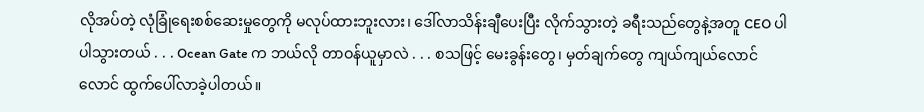လိုအပ်တဲ့ လုံခြုံရေးစစ်ဆေးမှုတွေကို မလုပ်ထားဘူးလား၊ ဒေါ်လာသိန်းချီပေးပြီး လိုက်သွားတဲ့ ခရီးသည်တွေနဲ့အတူ CEO ပါ ပါသွားတယ် . . . Ocean Gate က ဘယ်လို တာဝန်ယူမှာလဲ . . . စသဖြင့် မေးခွန်းတွေ၊ မှတ်ချက်တွေ ကျယ်ကျယ်လောင်လောင် ထွက်ပေါ်လာခဲ့ပါတယ်။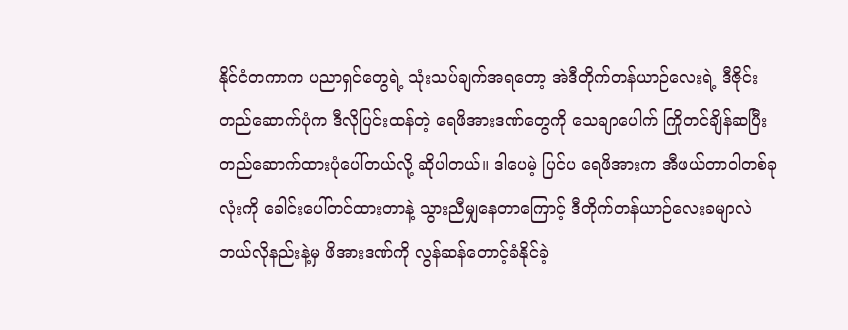နိုင်ငံတကာက ပညာရှင်တွေရဲ့ သုံးသပ်ချက်အရတော့ အဲဒီတိုက်တန်ယာဉ်လေးရဲ့ ဒီဇိုင်းတည်ဆောက်ပုံက ဒီလိုပြင်းထန်တဲ့ ရေဖိအားဒဏ်တွေကို သေချာပေါက် ကြိုတင်ချိန်ဆပြီး တည်ဆောက်ထားပုံပေါ်တယ်လို့ ဆိုပါတယ်။ ဒါပေမဲ့ ပြင်ပ ရေဖိအားက အီဖယ်တာဝါတစ်ခုလုံးကို ခေါင်းပေါ်တင်ထားတာနဲ့ သွားညီမျှနေတာကြောင့် ဒီတိုက်တန်ယာဉ်လေးခမျာလဲ ဘယ်လိုနည်းနဲ့မှ ဖိအားဒဏ်ကို လွန်ဆန်တောင့်ခံနိုင်ခဲ့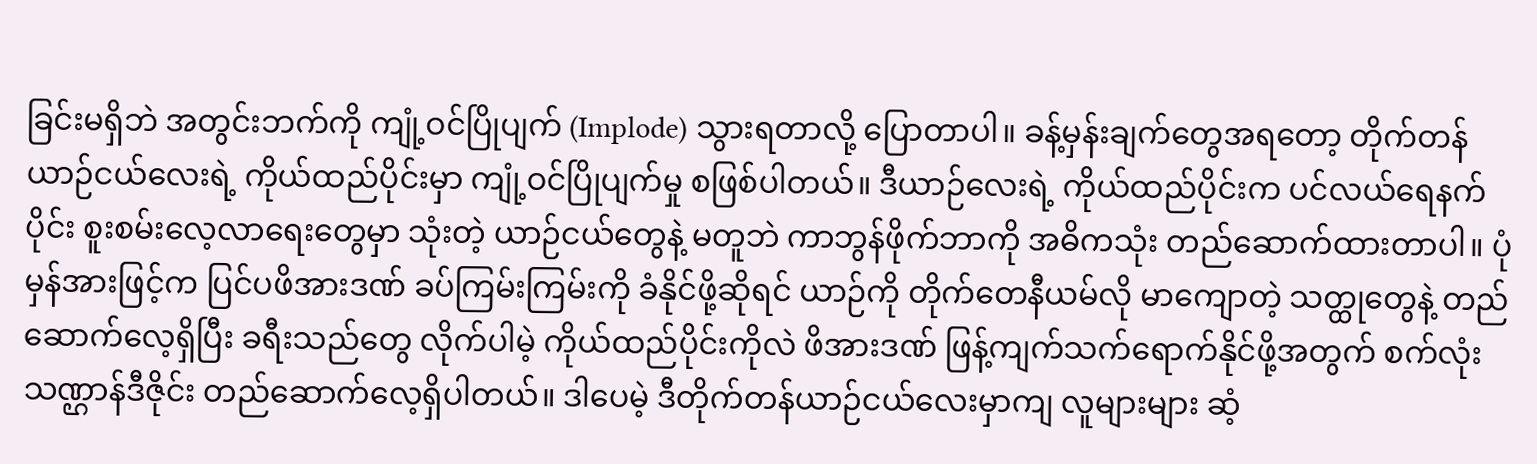ခြင်းမရှိဘဲ အတွင်းဘက်ကို ကျုံ့ဝင်ပြိုပျက် (Implode) သွားရတာလို့ ပြောတာပါ။ ခန့်မှန်းချက်တွေအရတော့ တိုက်တန်ယာဉ်ငယ်လေးရဲ့ ကိုယ်ထည်ပိုင်းမှာ ကျုံ့ဝင်ပြိုပျက်မှု စဖြစ်ပါတယ်။ ဒီယာဉ်လေးရဲ့ ကိုယ်ထည်ပိုင်းက ပင်လယ်ရေနက်ပိုင်း စူးစမ်းလေ့လာရေးတွေမှာ သုံးတဲ့ ယာဉ်ငယ်တွေနဲ့ မတူဘဲ ကာဘွန်ဖိုက်ဘာကို အဓိကသုံး တည်ဆောက်ထားတာပါ။ ပုံမှန်အားဖြင့်က ပြင်ပဖိအားဒဏ် ခပ်ကြမ်းကြမ်းကို ခံနိုင်ဖို့ဆိုရင် ယာဉ်ကို တိုက်တေနီယမ်လို မာကျောတဲ့ သတ္ထုတွေနဲ့ တည်ဆောက်လေ့ရှိပြီး ခရီးသည်တွေ လိုက်ပါမဲ့ ကိုယ်ထည်ပိုင်းကိုလဲ ဖိအားဒဏ် ဖြန့်ကျက်သက်ရောက်နိုင်ဖို့အတွက် စက်လုံးသဏ္ဌာန်ဒီဇိုင်း တည်ဆောက်လေ့ရှိပါတယ်။ ဒါပေမဲ့ ဒီတိုက်တန်ယာဉ်ငယ်လေးမှာကျ လူများများ ဆံ့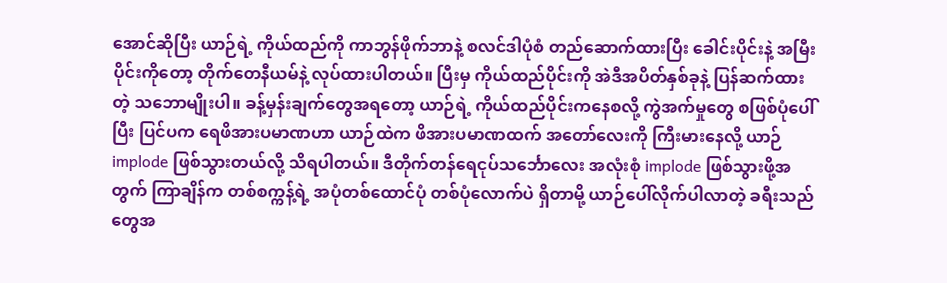အောင်ဆိုပြီး ယာဉ်ရဲ့ ကိုယ်ထည်ကို ကာဘွန်ဖိုက်ဘာနဲ့ စလင်ဒါပုံစံ တည်ဆောက်ထားပြီး ခေါင်းပိုင်းနဲ့ အမြီးပိုင်းကိုတော့ တိုက်တေနီယမ်နဲ့ လုပ်ထားပါတယ်။ ပြီးမှ ကိုယ်ထည်ပိုင်းကို အဲဒီအပိတ်နှစ်ခုနဲ့ ပြန်ဆက်ထားတဲ့ သဘောမျိုးပါ။ ခန့်မှန်းချက်တွေအရတော့ ယာဉ်ရဲ့ ကိုယ်ထည်ပိုင်းကနေစလို့ ကွဲအက်မှုတွေ စဖြစ်ပုံပေါ်ပြီး ပြင်ပက ရေဖိအားပမာဏဟာ ယာဉ်ထဲက ဖိအားပမာဏထက် အတော်လေးကို ကြီးမားနေလို့ ယာဉ် implode ဖြစ်သွားတယ်လို့ သိရပါတယ်။ ဒီတိုက်တန်ရေငုပ်သင်္ဘောလေး အလုံးစုံ implode ဖြစ်သွားဖို့အတွက် ကြာချိန်က တစ်စက္ကန့်ရဲ့ အပုံတစ်ထောင်ပုံ တစ်ပုံလောက်ပဲ ရှိတာမို့ ယာဉ်ပေါ်လိုက်ပါလာတဲ့ ခရီးသည်တွေအ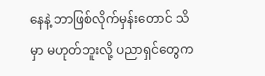နေနဲ့ ဘာဖြစ်လိုက်မှန်းတောင် သိမှာ မဟုတ်ဘူးလို့ ပညာရှင်တွေက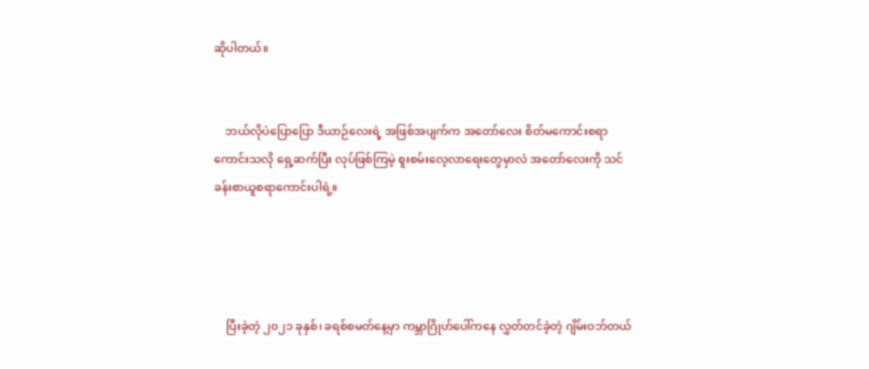ဆိုပါတယ်။


    ဘယ်လိုပဲပြောပြော ဒီယာဉ်လေးရဲ့ အဖြစ်အပျက်က အတော်လေး စိတ်မကောင်းစရာ ကောင်းသလို ရှေ့ဆက်ပြီး လုပ်ဖြစ်ကြမဲ့ စူးစမ်းလေ့လာရေးတွေမှာလဲ အတော်လေးကို သင်ခန်းစာယူစရာကောင်းပါရဲ့။




    ပြီးခဲ့တဲ့ ၂၀၂၁ ခုနှစ်၊ ခရစ်စမတ်နေ့မှာ ကမ္ဘာဂြိုဟ်ပေါ်ကနေ လွှတ်တင်ခဲ့တဲ့ ဂျိမ်းဝဘ်တယ်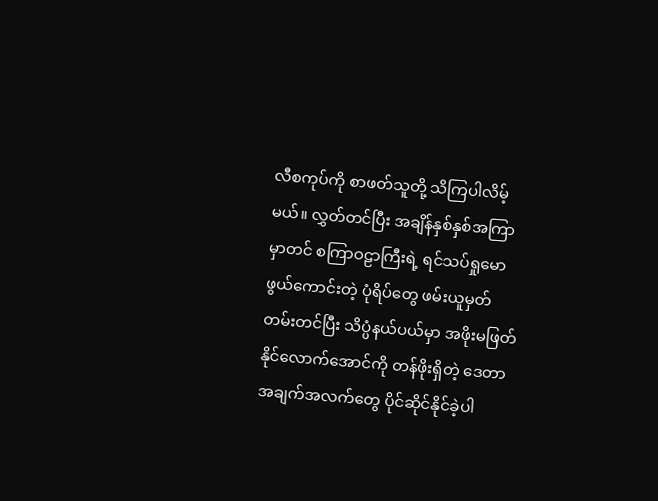လီစကုပ်ကို စာဖတ်သူတို့ သိကြပါလိမ့်မယ်။ လွှတ်တင်ပြီး အချိန်နှစ်နှစ်အကြာမှာတင် စကြာဝဠာကြီးရဲ့ ရင်သပ်ရှုမောဖွယ်ကောင်းတဲ့ ပုံရိပ်တွေ ဖမ်းယူမှတ်တမ်းတင်ပြီး သိပ္ပံနယ်ပယ်မှာ အဖိုးမဖြတ်နိုင်လောက်အောင်ကို တန်ဖိုးရှိတဲ့ ဒေတာအချက်အလက်တွေ ပိုင်ဆိုင်နိုင်ခဲ့ပါ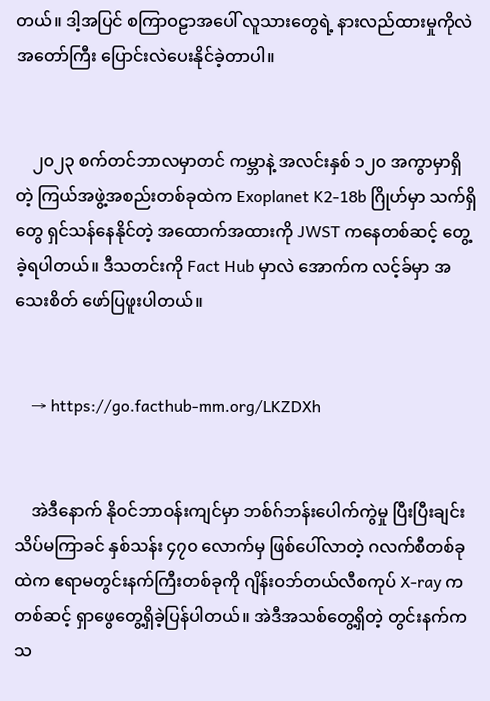တယ်။ ဒါ့အပြင် စကြာဝဠာအပေါ် လူသားတွေရဲ့ နားလည်ထားမှုကိုလဲ အတော်ကြီး ပြောင်းလဲပေးနိုင်ခဲ့တာပါ။


    ၂၀၂၃ စက်တင်ဘာလမှာတင် ကမ္ဘာနဲ့ အလင်းနှစ် ၁၂၀ အကွာမှာရှိတဲ့ ကြယ်အဖွဲ့အစည်းတစ်ခုထဲက Exoplanet K2-18b ဂြိုဟ်မှာ သက်ရှိတွေ ရှင်သန်နေနိုင်တဲ့ အထောက်အထားကို JWST ကနေတစ်ဆင့် တွေ့ခဲ့ရပါတယ်။ ဒီသတင်းကို Fact Hub မှာလဲ အောက်က လင့်ခ်မှာ အသေးစိတ် ဖော်ပြဖူးပါတယ်။


    → https://go.facthub-mm.org/LKZDXh


    အဲဒီနောက် နိုဝင်ဘာဝန်းကျင်မှာ ဘစ်ဂ်ဘန်းပေါက်ကွဲမှု ပြီးပြီးချင်း သိပ်မကြာခင် နှစ်သန်း ၄၇၀ လောက်မှ ဖြစ်ပေါ်လာတဲ့ ဂလက်စီတစ်ခုထဲက ဧရာမတွင်းနက်ကြီးတစ်ခုကို ဂျိန်းဝဘ်တယ်လီစကုပ် X-ray က တစ်ဆင့် ရှာဖွေတွေ့ရှိခဲ့ပြန်ပါတယ်။ အဲဒီအသစ်တွေ့ရှိတဲ့ တွင်းနက်က သ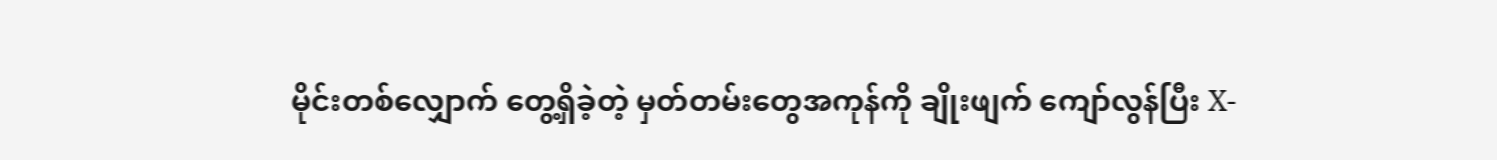မိုင်းတစ်လျှောက် တွေ့ရှိခဲ့တဲ့ မှတ်တမ်းတွေအကုန်ကို ချိုးဖျက် ကျော်လွန်ပြီး X-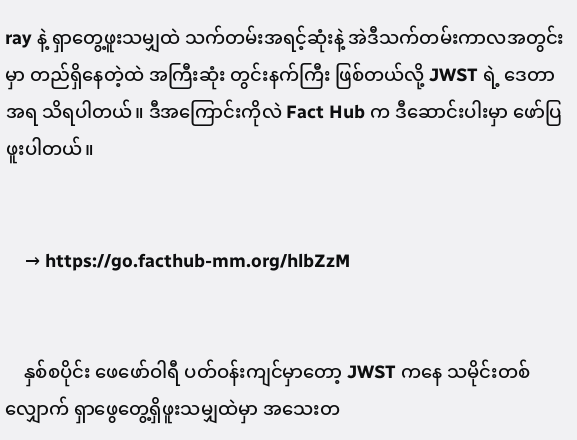ray နဲ့ ရှာတွေ့ဖူးသမျှထဲ သက်တမ်းအရင့်ဆုံးနဲ့ အဲဒီသက်တမ်းကာလအတွင်းမှာ တည်ရှိနေတဲ့ထဲ အကြီးဆုံး တွင်းနက်ကြီး ဖြစ်တယ်လို့ JWST ရဲ့ ဒေတာအရ သိရပါတယ်။ ဒီအကြောင်းကိုလဲ Fact Hub က ဒီဆောင်းပါးမှာ ဖော်ပြဖူးပါတယ်။


    → https://go.facthub-mm.org/hlbZzM


    နှစ်စပိုင်း ဖေဖော်ဝါရီ ပတ်ဝန်းကျင်မှာတော့ JWST ကနေ သမိုင်းတစ်လျှောက် ရှာဖွေတွေ့ရှိဖူးသမျှထဲမှာ အသေးတ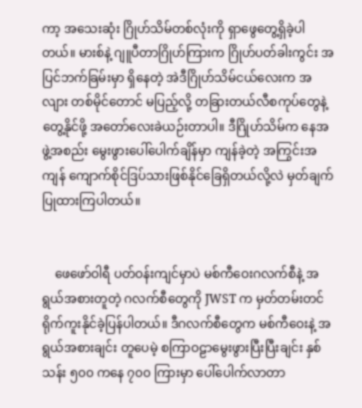ကာ့ အသေးဆုံး ဂြိုဟ်သိမ်တစ်လုံးကို ရှာဖွေတွေ့ရှိခဲ့ပါတယ်။ မားစ်နဲ့ ဂျူပီတာဂြိုဟ်ကြားက ဂြိုဟ်ပတ်ခါးကွင်း အပြင်ဘက်ခြမ်းမှာ ရှိနေတဲ့ အဲဒီဂြိုဟ်သိမ်ငယ်လေးက အလျား တစ်မိုင်တောင် မပြည့်လို့ တခြားတယ်လီစကုပ်တွေနဲ့ တွေ့နိုင်ဖို့ အတော်လေးခဲယဉ်းတာပါ။ ဒီဂြိုဟ်သိမ်က နေအဖွဲ့အစည်း မွေးဖွားပေါ်ပေါက်ချိန်မှာ ကျန်ခဲ့တဲ့ အကြွင်းအကျန် ကျောက်စိုင်ဒြပ်သားဖြစ်နိုင်ခြေရှိတယ်လို့လဲ မှတ်ချက်ပြုထားကြပါတယ်။


    ဖေဖော်ဝါရီ ပတ်ဝန်းကျင်မှာပဲ မစ်ကီဝေးဂလက်စီနဲ့ အရွယ်အစားတူတဲ့ ဂလက်စီတွေကို JWST က မှတ်တမ်းတင် ရိုက်ကူးနိုင်ခဲ့ပြန်ပါတယ်။ ဒီဂလက်စီတွေက မစ်ကီဝေးနဲ့ အရွယ်အစားချင်း တူပေမဲ့ စကြာဝဠာမွေးဖွားပြီးပြီးချင်း နှစ်သန်း ၅၀၀ ကနေ ၇၀၀ ကြားမှာ ပေါ်ပေါက်လာတာ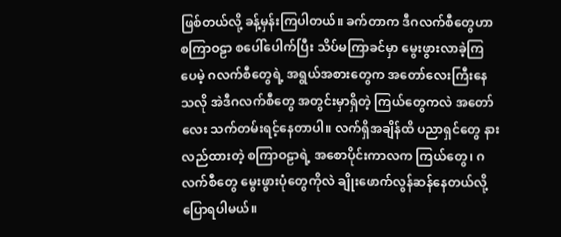ဖြစ်တယ်လို့ ခန့်မှန်းကြပါတယ်။ ခက်တာက ဒီဂလက်စီတွေဟာ စကြာဝဠာ စပေါ်ပေါက်ပြီး သိပ်မကြာခင်မှာ မွေးဖွားလာခဲ့ကြပေမဲ့ ဂလက်စီတွေရဲ့ အရွယ်အစားတွေက အတော်လေးကြီးနေသလို အဲဒီဂလက်စီတွေ အတွင်းမှာရှိတဲ့ ကြယ်တွေကလဲ အတော်လေး သက်တမ်းရင့်နေတာပါ။ လက်ရှိအချိန်ထိ ပညာရှင်တွေ နားလည်ထားတဲ့ စကြာဝဠာရဲ့ အစောပိုင်းကာလက ကြယ်တွေ၊ ဂလက်စီတွေ မွေးဖွားပုံတွေကိုလဲ ချိုးဖောက်လွန်ဆန်နေတယ်လို့ ပြောရပါမယ်။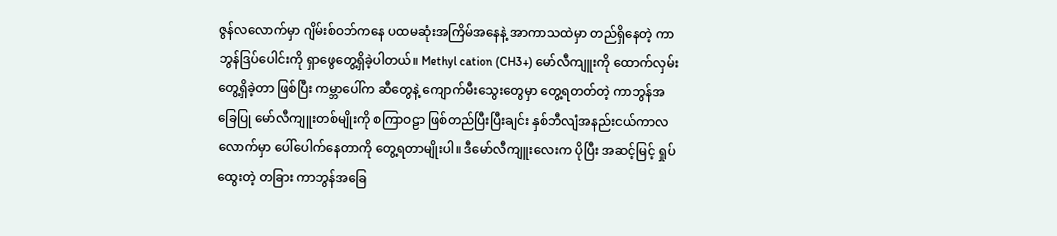ဇွန်လလောက်မှာ ဂျိမ်းစ်ဝဘ်ကနေ ပထမဆုံးအကြိမ်အနေနဲ့ အာကာသထဲမှာ တည်ရှိနေတဲ့ ကာဘွန်ဒြပ်ပေါင်းကို ရှာဖွေတွေ့ရှိခဲ့ပါတယ်။ Methyl cation (CH3+) မော်လီကျူးကို ထောက်လှမ်းတွေ့ရှိခဲ့တာ ဖြစ်ပြီး ကမ္ဘာပေါ်က ဆီတွေနဲ့ ကျောက်မီးသွေးတွေမှာ တွေ့ရတတ်တဲ့ ကာဘွန်အခြေပြု မော်လီကျူးတစ်မျိုးကို စကြာဝဠာ ဖြစ်တည်ပြီးပြီးချင်း နှစ်ဘီလျံအနည်းငယ်ကာလလောက်မှာ ပေါ်ပေါက်နေတာကို တွေ့ရတာမျိုးပါ။ ဒီမော်လီကျူးလေးက ပိုပြီး အဆင့်မြင့် ရှုပ်ထွေးတဲ့ တခြား ကာဘွန်အခြေ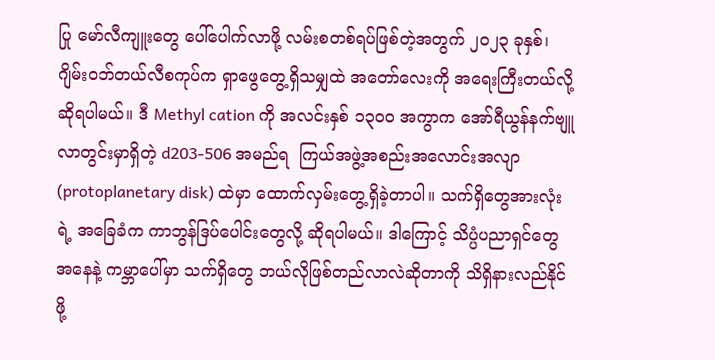ပြု မော်လီကျူးတွေ ပေါ်ပေါက်လာဖို့ လမ်းစတစ်ရပ်ဖြစ်တဲ့အတွက် ၂၀၂၃ ခုနှစ်၊ ဂျိမ်းဝဘ်တယ်လီစကုပ်က ရှာဖွေတွေ့ရှိသမျှထဲ အတော်လေးကို အရေးကြီးတယ်လို့ ဆိုရပါမယ်။ ဒီ Methyl cation ကို အလင်းနှစ် ၁၃၀၀ အကွာက အော်ရီယွန်နက်ဗျူလာတွင်းမှာရှိတဲ့ d203-506 အမည်ရ  ကြယ်အဖွဲ့အစည်းအလောင်းအလျာ (protoplanetary disk) ထဲမှာ ထောက်လှမ်းတွေ့ရှိခဲ့တာပါ။ သက်ရှိတွေအားလုံးရဲ့ အခြေခံက ကာဘွန်ဒြပ်ပေါင်းတွေလို့ ဆိုရပါမယ်။ ဒါကြောင့် သိပ္ပံပညာရှင်တွေ အနေနဲ့ ကမ္ဘာပေါ်မှာ သက်ရှိတွေ ဘယ်လိုဖြစ်တည်လာလဲဆိုတာကို သိရှိနားလည်နိုင်ဖို့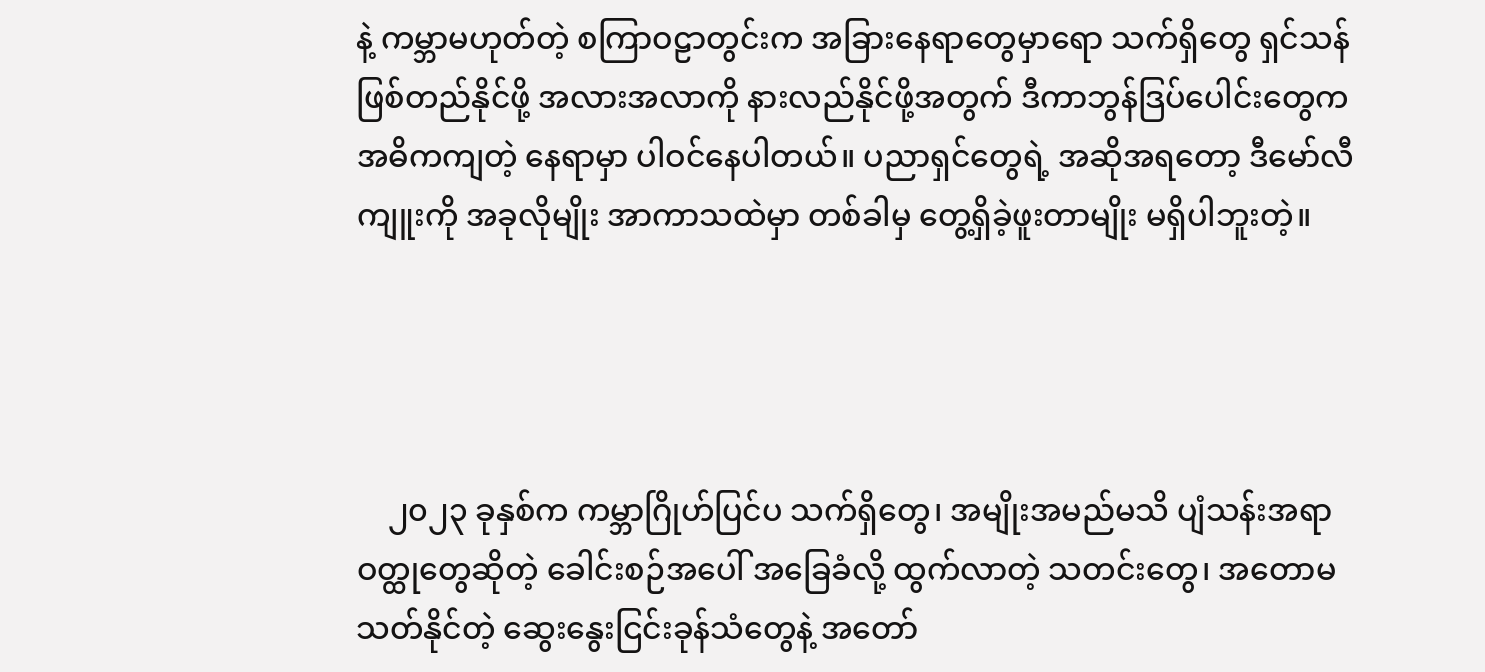နဲ့ ကမ္ဘာမဟုတ်တဲ့ စကြာဝဠာတွင်းက အခြားနေရာတွေမှာရော သက်ရှိတွေ ရှင်သန်ဖြစ်တည်နိုင်ဖို့ အလားအလာကို နားလည်နိုင်ဖို့အတွက် ဒီကာဘွန်ဒြပ်ပေါင်းတွေက အဓိကကျတဲ့ နေရာမှာ ပါဝင်နေပါတယ်။ ပညာရှင်တွေရဲ့ အဆိုအရတော့ ဒီမော်လီကျူးကို အခုလိုမျိုး အာကာသထဲမှာ တစ်ခါမှ တွေ့ရှိခဲ့ဖူးတာမျိုး မရှိပါဘူးတဲ့။




    ၂၀၂၃ ခုနှစ်က ကမ္ဘာဂြိုဟ်ပြင်ပ သက်ရှိတွေ၊ အမျိုးအမည်မသိ ပျံသန်းအရာဝတ္ထုတွေဆိုတဲ့ ခေါင်းစဉ်အပေါ် အခြေခံလို့ ထွက်လာတဲ့ သတင်းတွေ၊ အတောမသတ်နိုင်တဲ့ ဆွေးနွေးငြင်းခုန်သံတွေနဲ့ အတော်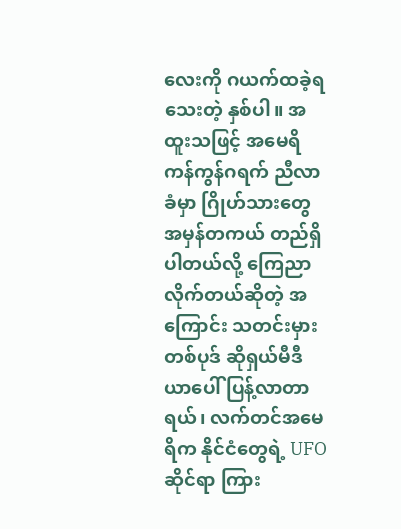လေးကို ဂယက်ထခဲ့ရသေးတဲ့ နှစ်ပါ။ အထူးသဖြင့် အမေရိကန်ကွန်ဂရက် ညီလာခံမှာ ဂြိုဟ်သားတွေ အမှန်တကယ် တည်ရှိပါတယ်လို့ ကြေညာလိုက်တယ်ဆိုတဲ့ အကြောင်း သတင်းမှားတစ်ပုဒ် ဆိုရှယ်မီဒီယာပေါ် ပြန့်လာတာရယ်၊ လက်တင်အမေရိက နိုင်ငံတွေရဲ့ UFO ဆိုင်ရာ ကြား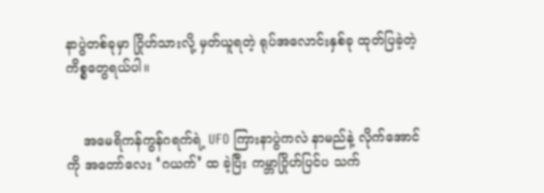နာပွဲတစ်ခုမှာ ဂြိုဟ်သားလို့ မှတ်ယူရတဲ့ ရုပ်အလောင်းနှစ်ခု ထုတ်ပြခဲ့တဲ့ ကိစ္စတွေရယ်ပါ။


    အမေရိကန်ကွန်ဂရက်ရဲ့ UFO ကြားနာပွဲကလဲ နာမည်နဲ့ လိုက်အောင်ကို အတော်လေး ‘ဂယက်’ ထ ခဲ့ပြီး ကမ္ဘာဂြိုဟ်ပြင်ပ သက်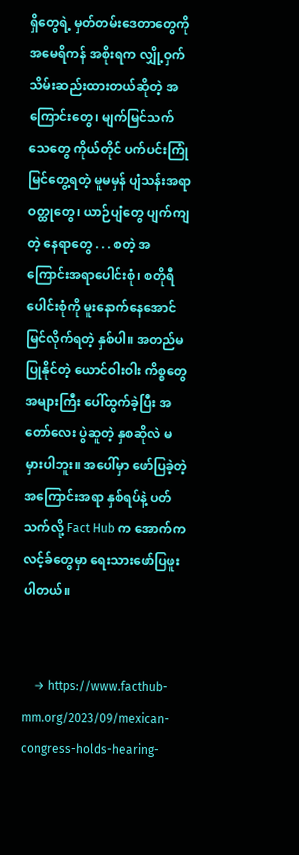ရှိတွေရဲ့ မှတ်တမ်းဒေတာတွေကို အမေရိကန် အစိုးရက လျှို့ဝှက်သိမ်းဆည်းထားတယ်ဆိုတဲ့ အကြောင်းတွေ၊ မျက်မြင်သက်သေတွေ ကိုယ်တိုင် ပက်ပင်းကြုံမြင်တွေ့ရတဲ့ မူမမှန် ပျံသန်းအရာဝတ္ထုတွေ၊ ယာဉ်ပျံတွေ ပျက်ကျတဲ့ နေရာတွေ . . . စတဲ့ အကြောင်းအရာပေါင်းစုံ၊ စတိုရီပေါင်းစုံကို မူးနောက်နေအောင် မြင်လိုက်ရတဲ့ နှစ်ပါ။ အတည်မပြုနိုင်တဲ့ ယောင်ဝါးဝါး ကိစ္စတွေ အများကြီး ပေါ်ထွက်ခဲ့ပြီး အတော်လေး ပွဲဆူတဲ့ နှစဆိုလဲ မမှားပါဘူး။ အပေါ်မှာ ဖော်ပြခဲ့တဲ့ အကြောင်းအရာ နှစ်ရပ်နဲ့ ပတ်သက်လို့ Fact Hub က အောက်ကလင့်ခ်တွေမှာ ရေးသားဖော်ပြဖူးပါတယ်။


    → https://www.facthub-mm.org/2023/09/mexican-congress-holds-hearing-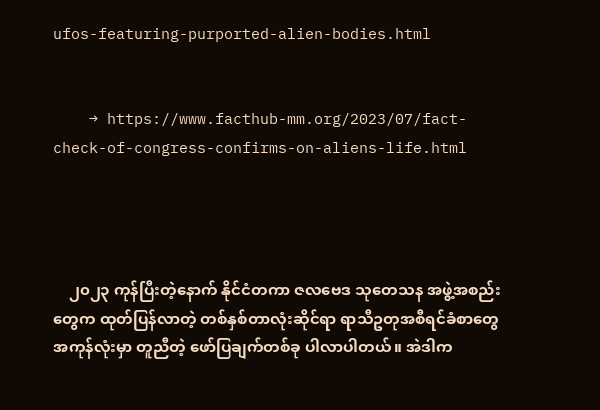ufos-featuring-purported-alien-bodies.html


    → https://www.facthub-mm.org/2023/07/fact-check-of-congress-confirms-on-aliens-life.html




    ၂၀၂၃ ကုန်ပြီးတဲ့နောက် နိုင်ငံတကာ ဇလဗေဒ သုတေသန အဖွဲ့အစည်းတွေက ထုတ်ပြန်လာတဲ့ တစ်နှစ်တာလုံးဆိုင်ရာ ရာသီဥတုအစီရင်ခံစာတွေ အကုန်လုံးမှာ တူညီတဲ့ ဖော်ပြချက်တစ်ခု ပါလာပါတယ်။ အဲဒါက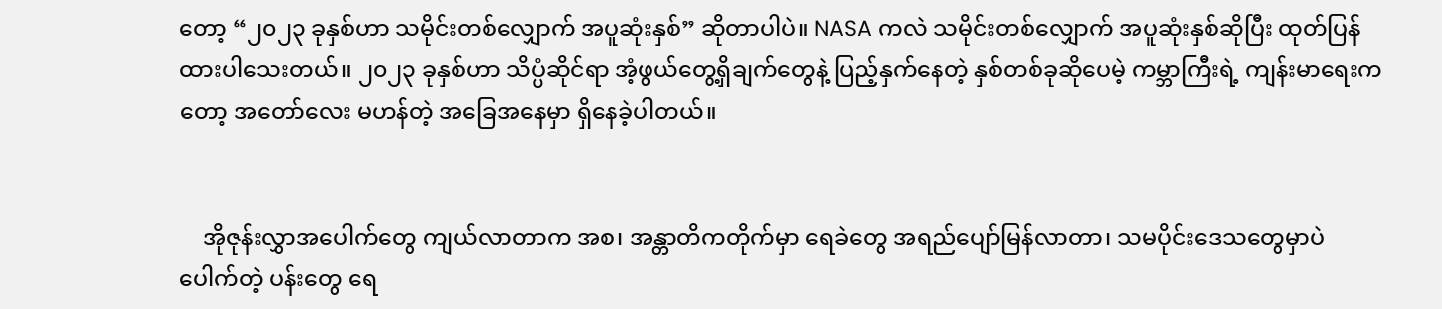တော့ “၂၀၂၃ ခုနှစ်ဟာ သမိုင်းတစ်လျှောက် အပူဆုံးနှစ်” ဆိုတာပါပဲ။ NASA ကလဲ သမိုင်းတစ်လျှောက် အပူဆုံးနှစ်ဆိုပြီး ထုတ်ပြန်ထားပါသေးတယ်။ ၂၀၂၃ ခုနှစ်ဟာ သိပ္ပံဆိုင်ရာ အံ့ဖွယ်တွေ့ရှိချက်တွေနဲ့ ပြည့်နှက်နေတဲ့ နှစ်တစ်ခုဆိုပေမဲ့ ကမ္ဘာကြီးရဲ့ ကျန်းမာရေးကတော့ အတော်လေး မဟန်တဲ့ အခြေအနေမှာ ရှိနေခဲ့ပါတယ်။


    အိုဇုန်းလွှာအပေါက်တွေ ကျယ်လာတာက အစ၊ အန္တာတိကတိုက်မှာ ရေခဲတွေ အရည်ပျော်မြန်လာတာ၊ သမပိုင်းဒေသတွေမှာပဲ ပေါက်တဲ့ ပန်းတွေ ရေ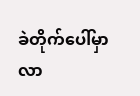ခဲတိုက်ပေါ်မှာ လာ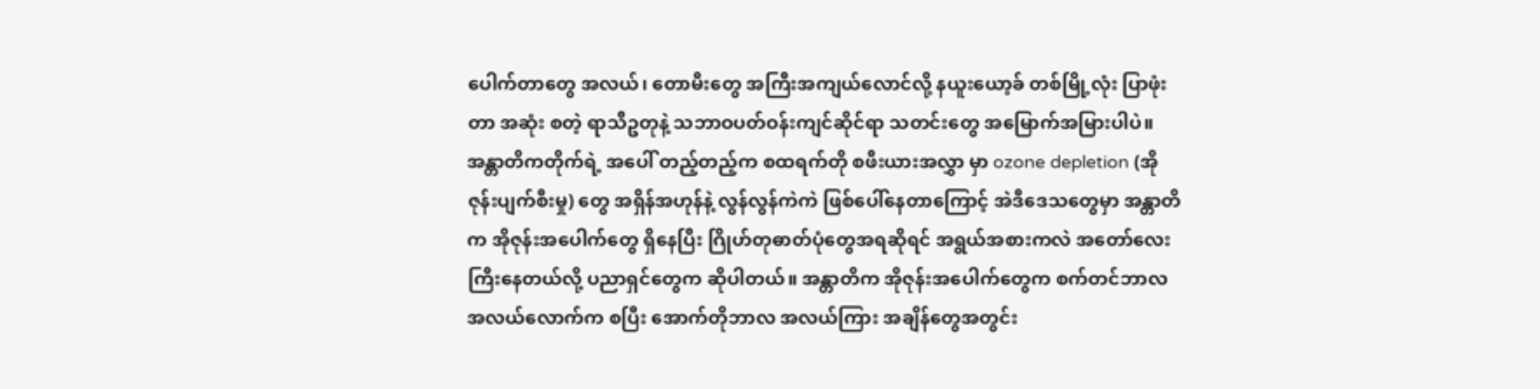ပေါက်တာတွေ အလယ်၊ တောမီးတွေ အကြီးအကျယ်လောင်လို့ နယူးယော့ခ် တစ်မြို့လုံး ပြာဖုံးတာ အဆုံး စတဲ့ ရာသီဥတုနဲ့ သဘာဝပတ်ဝန်းကျင်ဆိုင်ရာ သတင်းတွေ အမြောက်အမြားပါပဲ။ အန္တာတိကတိုက်ရဲ့ အပေါ် တည့်တည့်က စထရက်တို စဖီးယားအလွှာ မှာ ozone depletion (အိုဇုန်းပျက်စီးမှု) တွေ အရှိန်အဟုန်နဲ့ လွန်လွန်ကဲကဲ ဖြစ်ပေါ်နေတာကြောင့် အဲဒီဒေသတွေမှာ အန္တာတိက အိုဇုန်းအပေါက်တွေ ရှိနေပြီး ဂြိုဟ်တုဓာတ်ပုံတွေအရဆိုရင် အရွယ်အစားကလဲ အတော်လေး ကြီးနေတယ်လို့ ပညာရှင်တွေက ဆိုပါတယ်။ အန္တာတိက အိုဇုန်းအပေါက်တွေက စက်တင်ဘာလ အလယ်လောက်က စပြီး အောက်တိုဘာလ အလယ်ကြား အချိန်တွေအတွင်း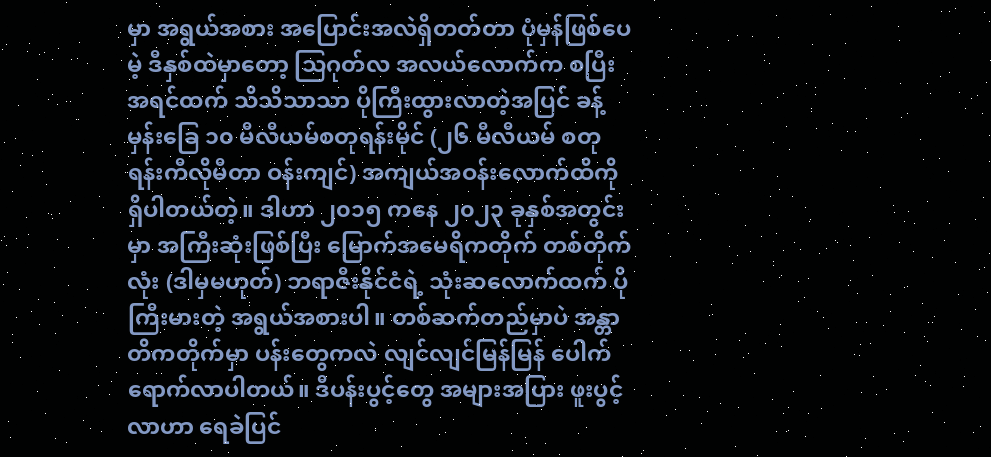မှာ အရွယ်အစား အပြောင်းအလဲရှိတတ်တာ ပုံမှန်ဖြစ်ပေမဲ့ ဒီနှစ်ထဲမှာတော့ သြဂုတ်လ အလယ်လောက်က စပြီး အရင်ထက် သိသိသာသာ ပိုကြီးထွားလာတဲ့အပြင် ခန့်မှန်းခြေ ၁၀ မီလီယမ်စတုရန်းမိုင် (၂၆ မီလီယမ် စတုရန်းကီလိုမီတာ ဝန်းကျင်) အကျယ်အဝန်း‌လောက်ထိကို ရှိပါတယ်တဲ့။ ဒါဟာ ၂၀၁၅ ကနေ ၂၀၂၃ ခုနှစ်အတွင်းမှာ အကြီးဆုံးဖြစ်ပြီး မြောက်အမေရိကတိုက် တစ်တိုက်လုံး (ဒါမှမဟုတ်) ဘရာဇီးနိုင်ငံရဲ့ သုံးဆလောက်ထက် ပိုကြီးမားတဲ့ အရွယ်အစားပါ။ တစ်ဆက်တည်မှာပဲ အန္တာတိကတိုက်မှာ ပန်းတွေကလဲ လျင်လျင်မြန်မြန် ပေါက်ရောက်လာပါတယ်။ ဒီပန်းပွင့်တွေ အများအပြား ‌ဖူးပွင့်လာဟာ ရေခဲပြင်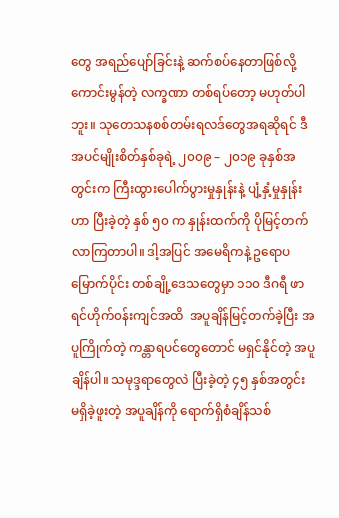တွေ အရည်ပျော်ခြင်းနဲ့ ဆက်စပ်နေတာဖြစ်လို့ ကောင်းမွန်တဲ့ လက္ခဏာ တစ်ရပ်တော့ မဟုတ်ပါဘူး။ သုတေသနစစ်တမ်းရလဒ်တွေအရဆိုရင် ဒီအပင်မျိုးစိတ်နှစ်ခုရဲ့ ၂၀၀၉ – ၂၀၁၉ ခုနှစ်အတွင်းက ကြီးထွားပေါက်ပွားမှုနှုန်းနဲ့ ပျံ့နှံ့မှုနှုန်းဟာ ပြီးခဲ့တဲ့ နှစ် ၅၀ က နှုန်းထက်ကို ပိုမြင့်တက်လာကြတာပါ။ ဒါ့အပြင် အမေရိကနဲ့ ဥရောပမြောက်ပိုင်း တစ်ချို့ဒေသတွေမှာ ၁၁၀ ဒီဂရီ ဖာရင်ဟိုက်၀န်းကျင်အထိ  အပူချိန်မြင့်တက်ခဲ့ပြီး အပူကြိုက်တဲ့ ကန္တာရပင်တွေတောင် မရှင်နိုင်တဲ့ အပူချိန်ပါ။ သမုဒ္ဒရာတွေလဲ ပြီးခဲ့တဲ့ ၄၅ နှစ်အတွင်း မရှိခဲ့ဖူးတဲ့ အပူချိန်ကို ရောက်ရှိစံချိန်သစ်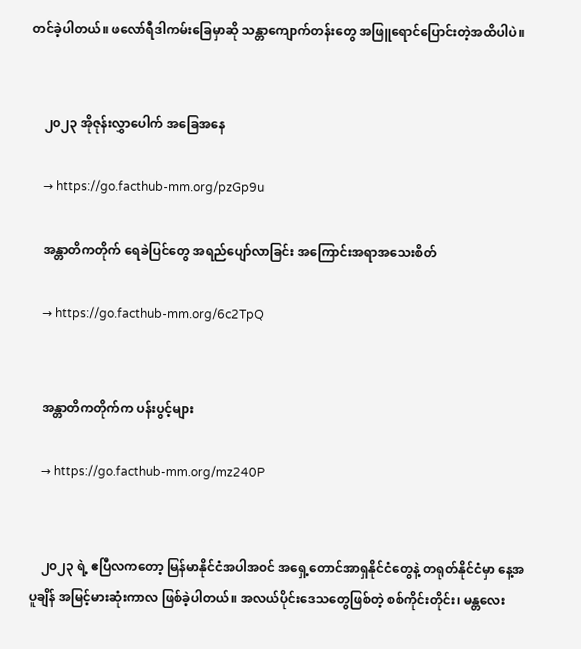တင်ခဲ့ပါတယ်။ ‌‌ဖလော်ရီဒါကမ်းခြေမှာဆို သန္တာကျောက်တန်းတွေ အဖြူရောင်ပြောင်းတဲ့အထိပါပဲ။


    ၂၀၂၃ အိုဇုန်းလွှာပေါက် အခြေအနေ

    → https://go.facthub-mm.org/pzGp9u

    အန္တာတိကတိုက် ရေခဲပြင်တွေ အရည်ပျော်လာခြင်း အကြောင်းအရာအသေးစိတ်

    → https://go.facthub-mm.org/6c2TpQ


    အန္တာတိကတိုက်က ပန်းပွင့်များ

    → https://go.facthub-mm.org/mz240P


    ၂၀၂၃ ရဲ့ ဧပြီလကတော့ မြန်မာနိုင်ငံအပါအ၀င် အရှေ့တောင်အာရှနိုင်ငံတွေနဲ့ တရုတ်နိုင်ငံမှာ နေ့အပူချိန် အမြင့်မားဆုံးကာလ ဖြစ်ခဲ့ပါတယ်။ အလယ်ပိုင်းဒေသတွေဖြစ်တဲ့ စစ်ကိုင်းတိုင်း၊ မန္တလေး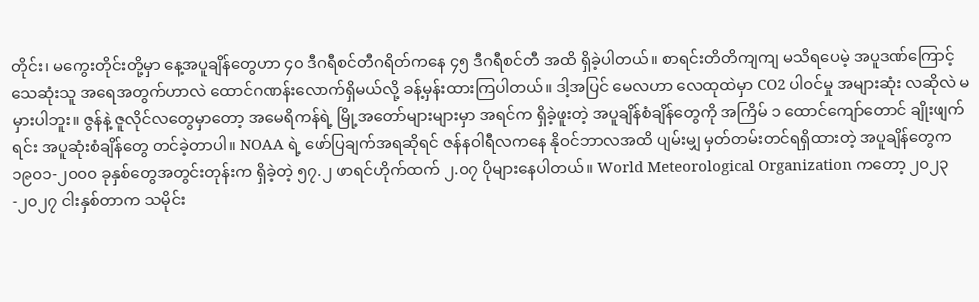တိုင်း၊ မကွေးတိုင်းတို့မှာ နေ့အပူချိန်တွေဟာ ၄၀ ဒီဂရီစင်တီဂရိတ်ကနေ ၄၅ ဒီဂရီစင်တီ အထိ ရှိခဲ့ပါတယ်။ စာရင်းတိတိကျကျ မသိရပေမဲ့ အပူဒဏ်ကြောင့် သေဆုံးသူ အရေအတွက်ဟာလဲ ‌ထောင်ဂဏန်းလောက်ရှိမယ်လို့ ခန့်မှန်းထားကြပါတယ်။ ဒါ့အပြင် မေလဟာ လေထုထဲမှာ CO2 ပါ၀င်မှု အများဆုံး လဆိုလဲ မမှားပါဘူး။ ဇွန်နဲ့ ဇူလိုင်လတွေမှာတော့ အမေရိကန်ရဲ့ မြို့အတော်များများမှာ အရင်က ရှိခဲ့ဖူးတဲ့ အပူချိန်စံချိန်တွေကို အကြိမ် ၁ ထောင်ကျော်တောင် ချိုးဖျက်ရင်း အပူဆုံးစံချိန်တွေ တင်ခဲ့တာပါ။ NOAA ရဲ့ ဖော်ပြချက်အရဆိုရင် ဇန်နဝါရီလကနေ နိုဝင်ဘာလအထိ ပျမ်းမျှ မှတ်တမ်းတင်ရရှိထားတဲ့ အပူချိန်တွေက ၁၉၀၁-၂၀၀၀ ခုနှစ်တွေအတွင်းတုန်းက ရှိခဲ့တဲ့ ၅၇.၂ ဖာရင်ဟိုက်ထက် ၂.၀၇ ပိုများနေပါတယ်။ World Meteorological Organization ကတော့ ၂၀၂၃-၂၀၂၇ ငါးနှစ်တာက သမိုင်း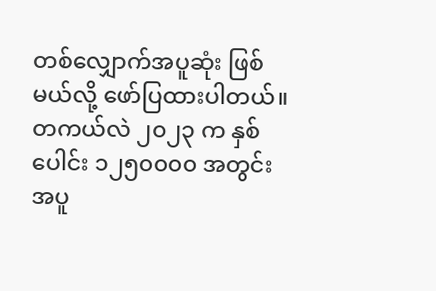တစ်လျှောက်အပူဆုံး ဖြစ်မယ်လို့ ဖော်ပြထားပါတယ်။ တကယ်လဲ ၂၀၂၃ က နှစ်ပေါင်း ၁၂၅၀၀၀၀ အတွင်း အပူ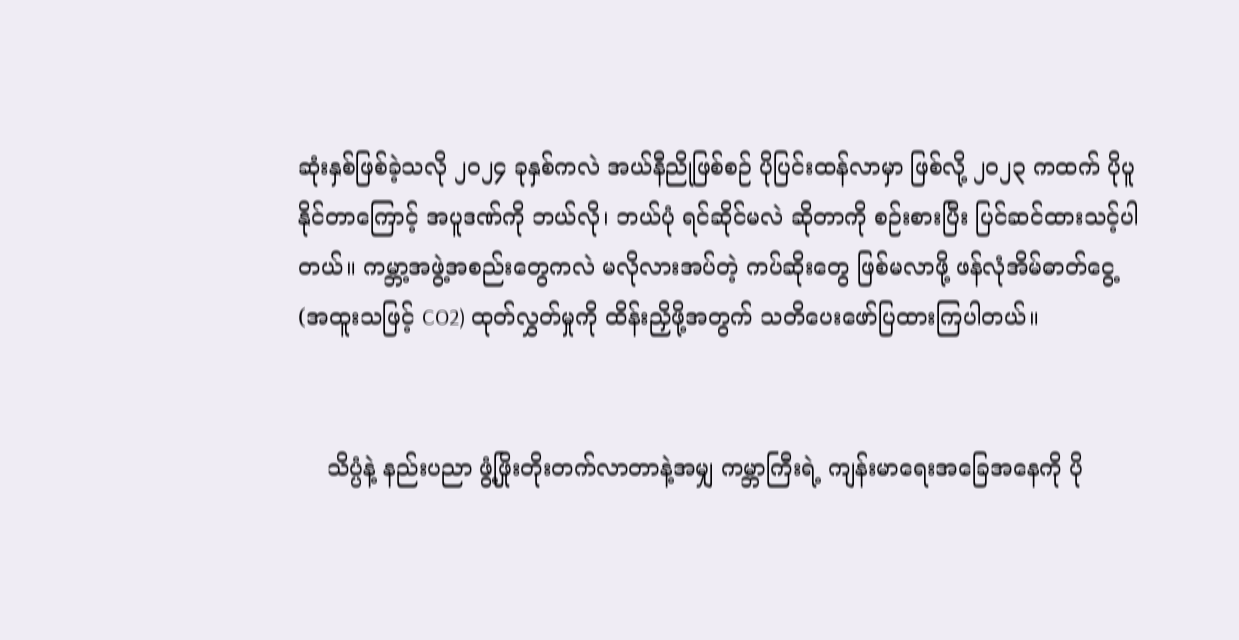ဆုံးနှစ်ဖြစ်ခဲ့သလို ၂၀၂၄ ခုနှစ်ကလဲ အယ်နီညိုဖြစ်စဉ် ပိုပြင်းထန်လာမှာ ဖြစ်လို့ ၂၀၂၃ ကထက် ပိုပူနိုင်တာကြောင့် အပူဒဏ်ကို ဘယ်လို၊ ဘယ်ပုံ ရင်ဆိုင်မလဲ ဆိုတာကို စဉ်းစားပြီး ပြင်ဆင်ထားသင့်ပါတယ်။ ကမ္ဘာ့အဖွဲ့အစည်းတွေကလဲ မလိုလားအပ်တဲ့ ကပ်ဆိုးတွေ ဖြစ်မလာဖို့ ဖန်လုံအိမ်ဓာတ်ငွေ့ (အထူးသဖြင့် CO2) ထုတ်လွှတ်မှုကို ထိန်းညှိဖို့အတွက် သတိပေးဖော်ပြထားကြပါတယ်။


    သိပ္ပံနဲ့ နည်းပညာ ဖွံ့ဖြိုးတိုးတက်လာတာနဲ့အမျှ ကမ္ဘာကြီးရဲ့ ကျန်းမာရေးအခြေအနေကို ပို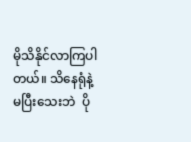မိုသိနိုင်လာကြပါတယ်။ သိနေရုံနဲ့ မပြီးသေးဘဲ ‌ ပို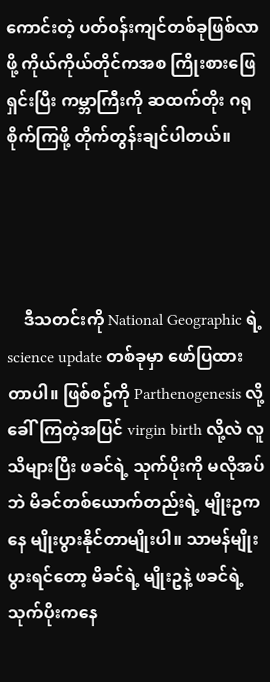ကောင်းတဲ့ ပတ်၀န်းကျင်တစ်ခုဖြစ်လာဖို့ ကိုယ်ကိုယ်တိုင်ကအစ ကြိုးစားဖြေရှင်းပြီး ကမ္ဘာကြီးကို ဆထက်တိုး ဂရုစိုက်ကြဖို့ တိုက်တွန်းချင်ပါတယ်။




    ဒီသတင်းကို National Geographic ရဲ့ science update တစ်ခုမှာ ဖော်ပြထားတာပါ။ ဖြစ်စဥ်ကို Parthenogenesis လို့ ခေါ်ကြတဲ့အပြင် virgin birth လို့လဲ လူသိများပြီး ဖခင်ရဲ့ သုက်ပိုးကို မလိုအပ်ဘဲ မိခင်တစ်ယောက်တည်းရဲ့ မျိုးဥကနေ မျိုးပွားနိုင်တာမျိုးပါ။ သာမန်မျိုးပွားရင်တော့ မိခင်ရဲ့ မျိုးဥနဲ့ ဖခင်ရဲ့ သုက်ပိုးကနေ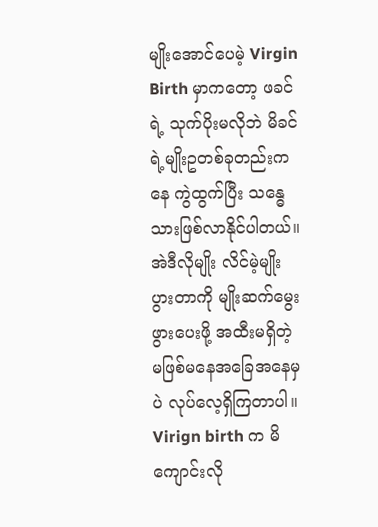မျိုးအောင်‌ပေမဲ့ Virgin Birth မှာကတော့ ဖခင်ရဲ့ သုက်ပိုးမလိုဘဲ မိခင်ရဲ့မျိုးဥတစ်ခုတည်းကနေ ကွဲထွက်ပြီး သန္ဓေသားဖြစ်လာနိုင်ပါတယ်။ အဲဒီလိုမျိုး လိင်မဲ့မျိုးပွားတာကို မျိုးဆက်မွေးဖွားပေးဖို့ အထီးမရှိတဲ့ မဖြစ်မနေအခြေအနေမှပဲ လုပ်လေ့ရှိကြတာပါ။ Virign birth က မိကျောင်းလို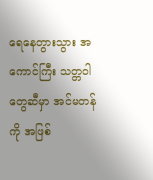ရေနေတွားသွား အကောင်ကြီး သတ္တဝါတွေဆီမှာ အင်မတန်ကို အဖြစ်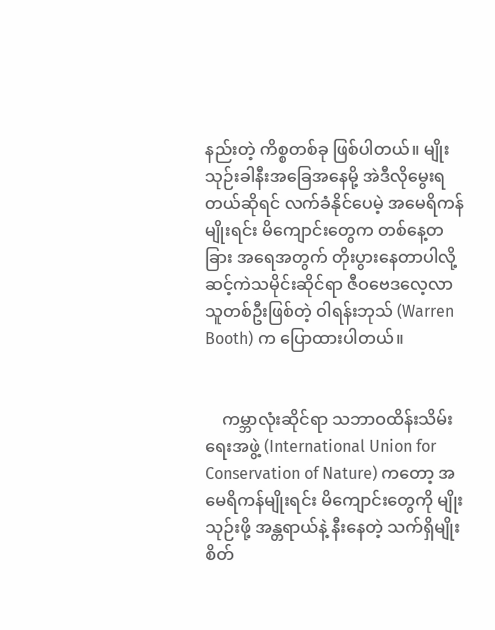နည်းတဲ့ ကိစ္စတစ်ခု ဖြစ်ပါတယ်။ မျိုးသုဉ်းခါနီးအခြေအနေမို့ အဲဒီလိုမွေးရတယ်ဆိုရင် လက်ခံနိုင်ပေမဲ့ အမေရိကန်မျိုးရင်း မိကျောင်းတွေက တစ်နေ့တခြား အရေအတွက် တိုးပွားနေတာပါလို့ ဆင့်ကဲသမိုင်းဆိုင်ရာ ဇီဝဗေဒလေ့လာသူတစ်ဦးဖြစ်တဲ့ ဝါရန်းဘုသ် (Warren Booth) က ပြောထားပါတယ်။


    ကမ္ဘာလုံးဆိုင်ရာ သဘာဝထိန်းသိမ်းရေးအဖွဲ့ (International Union for Conservation of Nature) ကတော့ အမေရိကန်မျိုးရင်း မိကျောင်းတွေကို မျိုးသုဉ်းဖို့ အန္တရာယ်နဲ့ နီးနေတဲ့ သက်ရှိမျိုးစိတ်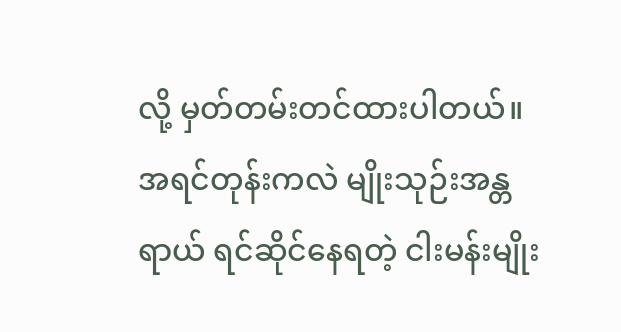လို့ မှတ်တမ်းတင်ထားပါတယ်။ အရင်တုန်းကလဲ မျိုးသုဉ်းအန္တရာယ် ရင်ဆိုင်နေရတဲ့ ငါးမန်းမျိုး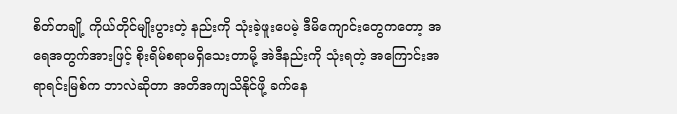စိတ်တချို့ ကိုယ်တိုင်မျိုးပွားတဲ့ နည်းကို သုံးခဲ့ဖူးပေမဲ့ ဒီမိကျောင်းတွေကတော့ အရေအတွက်အားဖြင့် စိုးရိမ်စရာမရှိသေးတာမို့ အဲဒီနည်းကို သုံးရတဲ့ အကြောင်းအရာရင်းမြစ်က ဘာလဲဆိုတာ အတိအကျသိနိုင်ဖို့ ခက်နေ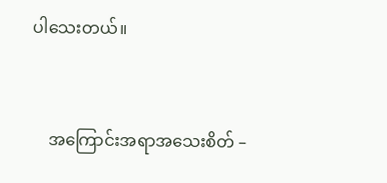ပါသေးတယ်။


    အကြောင်းအရာအသေးစိတ် –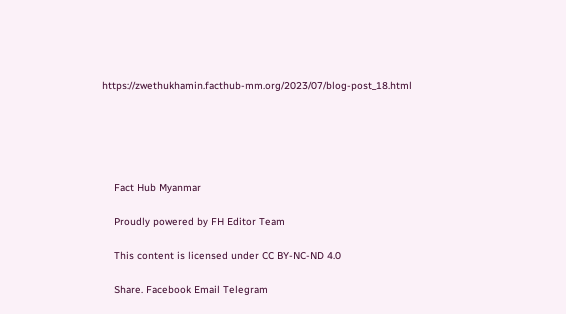https://zwethukhamin.facthub-mm.org/2023/07/blog-post_18.html





    Fact Hub Myanmar

    Proudly powered by FH Editor Team

    This content is licensed under CC BY-NC-ND 4.0

    Share. Facebook Email Telegram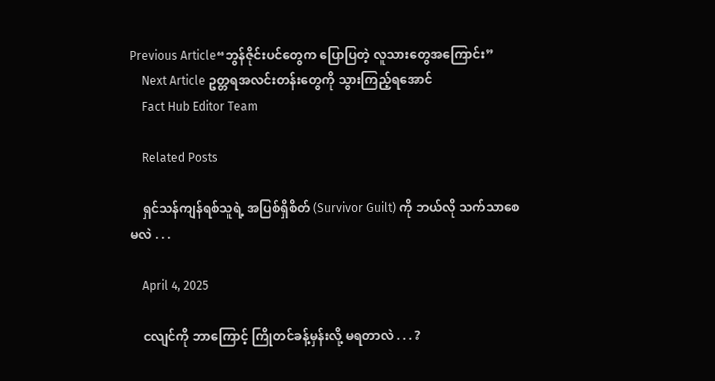Previous Article“ဘွန်ဇိုင်းပင်တွေက ပြောပြတဲ့ လူသားတွေအကြောင်း”
    Next Article ဥတ္တရအလင်းတန်းတွေကို သွားကြည့်ရအောင်
    Fact Hub Editor Team

    Related Posts

    ရှင်သန်ကျန်ရစ်သူရဲ့ အပြစ်ရှိစိတ် (Survivor Guilt) ကို ဘယ်လို သက်သာစေမလဲ . . .

    April 4, 2025

    ငလျင်ကို ဘာကြောင့် ကြိုတင်ခန့်မှန်းလို့ မရတာလဲ . . . ?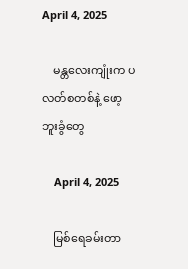April 4, 2025

    မန္တလေးကျုံးက ပလတ်စတစ်နဲ့ ဖော့ဘူးခွံတွေ

    April 4, 2025

    မြစ်ရေခမ်းတာ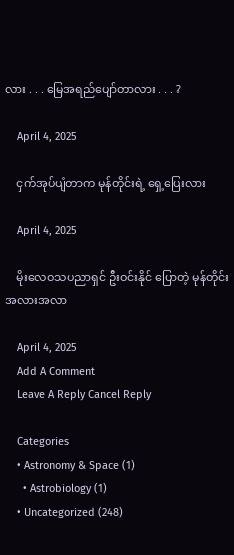လား . . . မြေအရည်ပျော်တာလား . . . ?

    April 4, 2025

    ငှက်အုပ်ပျံတာက မုန်တိုင်းရဲ့ ရှေ့ပြေးလား

    April 4, 2025

    မိုးလေဝသပညာရှင် ဦးဝင်းနိုင် ပြောတဲ့ မုန်တိုင်းအလားအလာ

    April 4, 2025
    Add A Comment
    Leave A Reply Cancel Reply

    Categories
    • Astronomy & Space (1)
      • Astrobiology (1)
    • Uncategorized (248)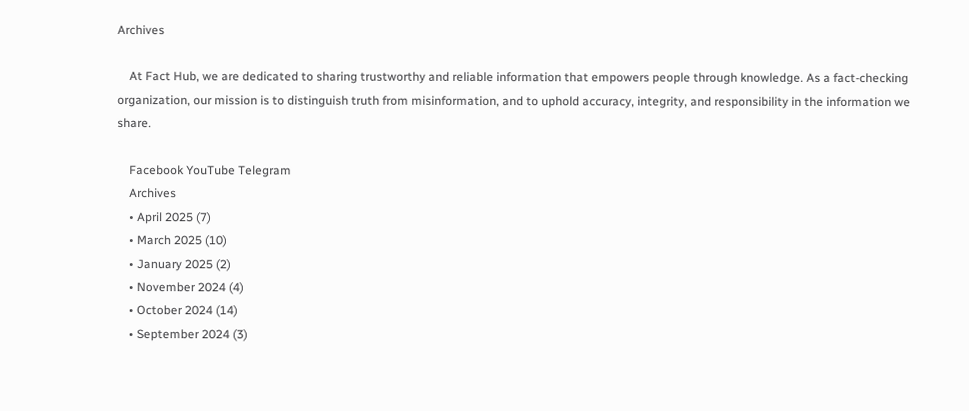Archives

    At Fact Hub, we are dedicated to sharing trustworthy and reliable information that empowers people through knowledge. As a fact-checking organization, our mission is to distinguish truth from misinformation, and to uphold accuracy, integrity, and responsibility in the information we share.

    Facebook YouTube Telegram
    Archives
    • April 2025 (7)
    • March 2025 (10)
    • January 2025 (2)
    • November 2024 (4)
    • October 2024 (14)
    • September 2024 (3)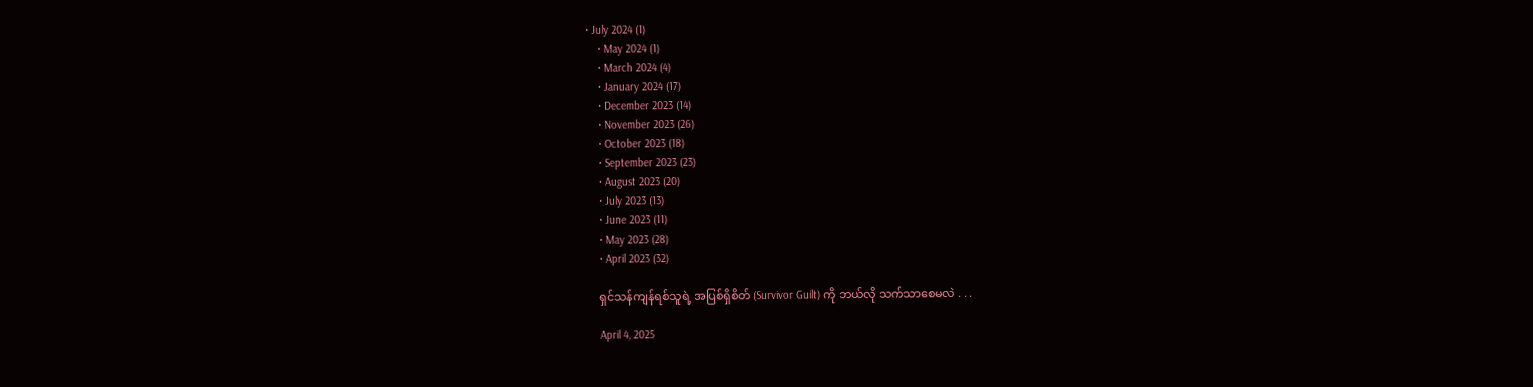• July 2024 (1)
    • May 2024 (1)
    • March 2024 (4)
    • January 2024 (17)
    • December 2023 (14)
    • November 2023 (26)
    • October 2023 (18)
    • September 2023 (23)
    • August 2023 (20)
    • July 2023 (13)
    • June 2023 (11)
    • May 2023 (28)
    • April 2023 (32)

    ရှင်သန်ကျန်ရစ်သူရဲ့ အပြစ်ရှိစိတ် (Survivor Guilt) ကို ဘယ်လို သက်သာစေမလဲ . . .

    April 4, 2025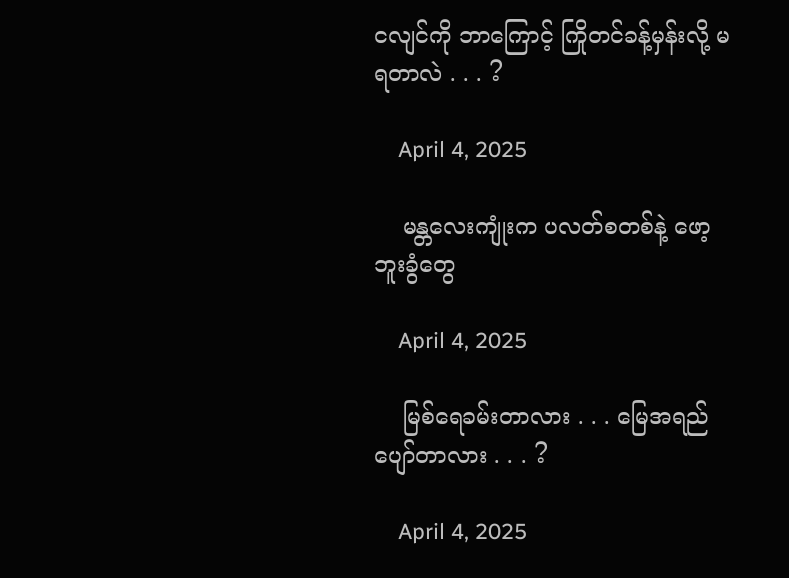ငလျင်ကို ဘာကြောင့် ကြိုတင်ခန့်မှန်းလို့ မရတာလဲ . . . ?

    April 4, 2025

    မန္တလေးကျုံးက ပလတ်စတစ်နဲ့ ဖော့ဘူးခွံတွေ

    April 4, 2025

    မြစ်ရေခမ်းတာလား . . . မြေအရည်ပျော်တာလား . . . ?

    April 4, 2025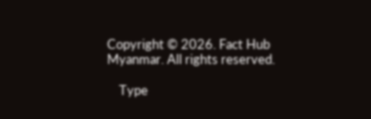Copyright © 2026. Fact Hub Myanmar. All rights reserved.

    Type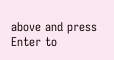above and press Enter to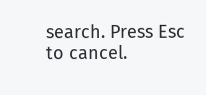search. Press Esc to cancel.